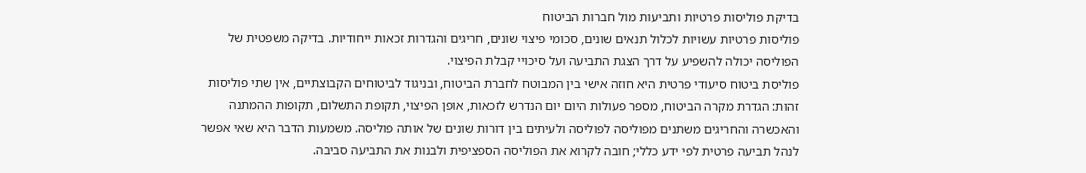בדיקת פוליסות פרטיות ותביעות מול חברות הביטוח
פוליסות פרטיות עשויות לכלול תנאים שונים, סכומי פיצוי שונים, חריגים והגדרות זכאות ייחודיות. בדיקה משפטית של הפוליסה יכולה להשפיע על דרך הצגת התביעה ועל סיכויי קבלת הפיצוי.
פוליסת ביטוח סיעודי פרטית היא חוזה אישי בין המבוטח לחברת הביטוח, ובניגוד לביטוחים הקבוצתיים, אין שתי פוליסות זהות: הגדרת מקרה הביטוח, מספר פעולות היום יום הנדרש לזכאות, אופן הפיצוי, תקופת התשלום, תקופות ההמתנה והאכשרה והחריגים משתנים מפוליסה לפוליסה ולעיתים בין דורות שונים של אותה פוליסה. משמעות הדבר היא שאי אפשר לנהל תביעה פרטית לפי ידע כללי; חובה לקרוא את הפוליסה הספציפית ולבנות את התביעה סביבה.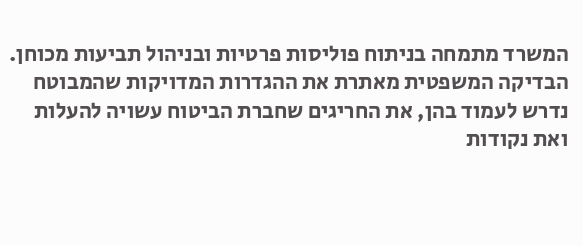המשרד מתמחה בניתוח פוליסות פרטיות ובניהול תביעות מכוחן. הבדיקה המשפטית מאתרת את ההגדרות המדויקות שהמבוטח נדרש לעמוד בהן, את החריגים שחברת הביטוח עשויה להעלות ואת נקודות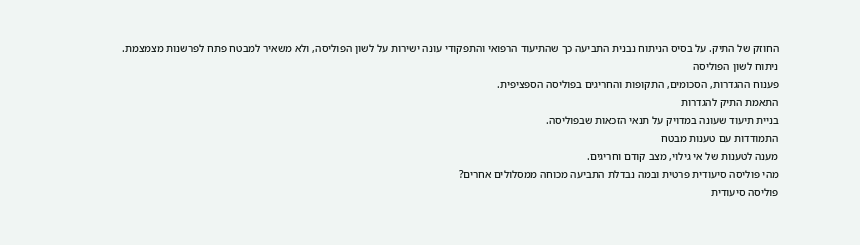החוזק של התיק. על בסיס הניתוח נבנית התביעה כך שהתיעוד הרפואי והתפקודי עונה ישירות על לשון הפוליסה, ולא משאיר למבטח פתח לפרשנות מצמצמת.
ניתוח לשון הפוליסה
פענוח ההגדרות, הסכומים, התקופות והחריגים בפוליסה הספציפית.
התאמת התיק להגדרות
בניית תיעוד שעונה במדויק על תנאי הזכאות שבפוליסה.
התמודדות עם טענות מבטח
מענה לטענות של אי גילוי, מצב קודם וחריגים.
מהי פוליסה סיעודית פרטית ובמה נבדלת התביעה מכוחה ממסלולים אחרים?
פוליסה סיעודית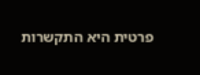פרטית היא התקשרות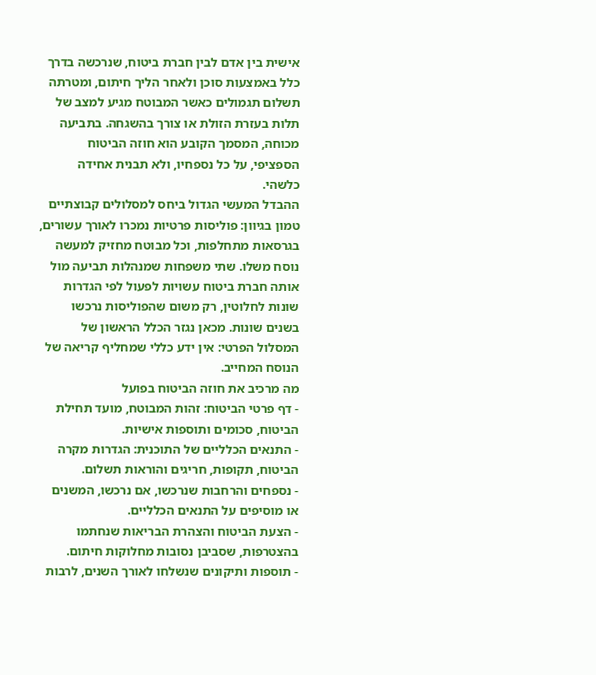אישית בין אדם לבין חברת ביטוח, שנרכשה בדרך כלל באמצעות סוכן ולאחר הליך חיתום, ומטרתה תשלום תגמולים כאשר המבוטח מגיע למצב של תלות בעזרת הזולת או צורך בהשגחה. בתביעה מכוחה, המסמך הקובע הוא חוזה הביטוח הספציפי, על כל נספחיו, ולא תבנית אחידה כלשהי.
ההבדל המעשי הגדול ביחס למסלולים קבוצתיים טמון בגיוון: פוליסות פרטיות נמכרו לאורך עשורים, בגרסאות מתחלפות, וכל מבוטח מחזיק למעשה נוסח משלו. שתי משפחות שמנהלות תביעה מול אותה חברת ביטוח עשויות לפעול לפי הגדרות שונות לחלוטין, רק משום שהפוליסות נרכשו בשנים שונות. מכאן נגזר הכלל הראשון של המסלול הפרטי: אין ידע כללי שמחליף קריאה של הנוסח המחייב.
מה מרכיב את חוזה הביטוח בפועל
- דף פרטי הביטוח: זהות המבוטח, מועד תחילת הביטוח, סכומים ותוספות אישיות.
- התנאים הכלליים של התוכנית: הגדרות מקרה הביטוח, תקופות, חריגים והוראות תשלום.
- נספחים והרחבות שנרכשו, אם נרכשו, המשנים או מוסיפים על התנאים הכלליים.
- הצעת הביטוח והצהרת הבריאות שנחתמו בהצטרפות, שסביבן נסובות מחלוקות חיתום.
- תוספות ותיקונים שנשלחו לאורך השנים, לרבות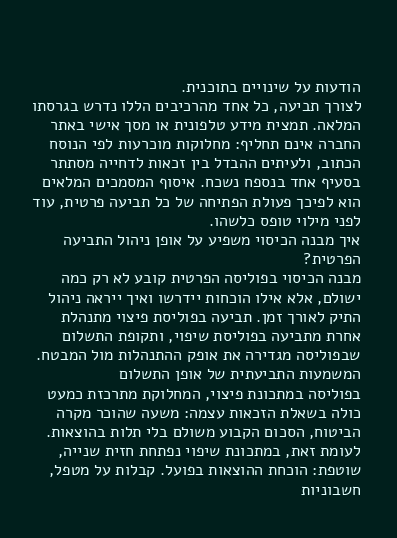הודעות על שינויים בתוכנית.
לצורך תביעה, כל אחד מהרכיבים הללו נדרש בגרסתו המלאה. תמצית מידע טלפונית או מסך אישי באתר החברה אינם תחליף: מחלוקות מוכרעות לפי הנוסח הכתוב, ולעיתים ההבדל בין זכאות לדחייה מסתתר בסעיף אחד בנספח נשכח. איסוף המסמכים המלאים הוא לפיכך פעולת הפתיחה של כל תביעה פרטית, עוד לפני מילוי טופס כלשהו.
איך מבנה הכיסוי משפיע על אופן ניהול התביעה הפרטית?
מבנה הכיסוי בפוליסה הפרטית קובע לא רק כמה ישולם, אלא אילו הוכחות יידרשו ואיך ייראה ניהול התיק לאורך זמן. תביעה בפוליסת פיצוי מתנהלת אחרת מתביעה בפוליסת שיפוי, ותקופת התשלום שבפוליסה מגדירה את אופק ההתנהלות מול המבטח.
המשמעות התביעתית של אופן התשלום
בפוליסה במתכונת פיצוי, המחלוקת מתרכזת כמעט כולה בשאלת הזכאות עצמה: משעה שהוכר מקרה הביטוח, הסכום הקבוע משולם בלי תלות בהוצאות. לעומת זאת, במתכונת שיפוי נפתחת חזית שנייה, שוטפת: הוכחת ההוצאות בפועל. קבלות על מטפל, חשבוניות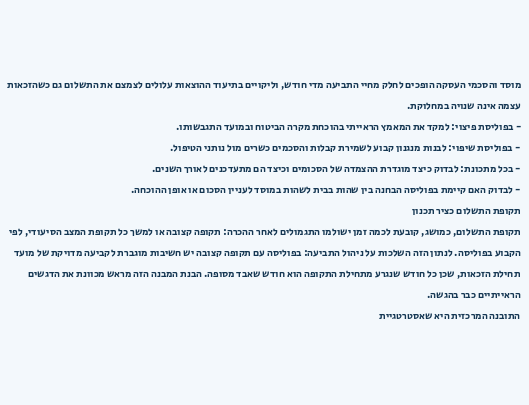מוסד והסכמי העסקה הופכים לחלק מחיי התביעה מדי חודש, וליקויים בתיעוד ההוצאות עלולים לצמצם את התשלום גם כשהזכאות עצמה אינה שנויה במחלוקת.
- בפוליסת פיצוי: למקד את המאמץ הראייתי בהוכחת מקרה הביטוח ובמועד התגבשותו.
- בפוליסת שיפוי: לבנות מנגנון קבוע לשמירת קבלות והסכמים כשרים מול נותני הטיפול.
- בכל מתכונת: לבדוק כיצד מוגדרת ההצמדה של הסכומים וכיצד הם מתעדכנים לאורך השנים.
- לבדוק האם קיימת בפוליסה הבחנה בין שהות בבית לשהות במוסד לעניין הסכום או אופן ההוכחה.
תקופת התשלום כציר תכנון
תקופת התשלום, כמושג, קובעת לכמה זמן ישולמו התגמולים לאחר ההכרה: תקופה קצובה או למשך כל תקופת המצב הסיעודי, לפי הקבוע בפוליסה. לנתון הזה השלכות על ניהול התביעה: בפוליסה עם תקופה קצובה יש חשיבות מוגברת לקביעה מדויקת של מועד תחילת הזכאות, שכן כל חודש שנגרע מתחילת התקופה הוא חודש שאבד מסופה. הבנת המבנה הזה מראש מכוונת את הדגשים הראייתיים כבר בהגשה.
התובנה המרכזית היא שאסטרטגיית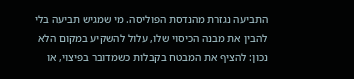התביעה נגזרת מהנדסת הפוליסה. מי שמגיש תביעה בלי להבין את מבנה הכיסוי שלו, עלול להשקיע במקום הלא נכון: להציף את המבטח בקבלות כשמדובר בפיצוי, או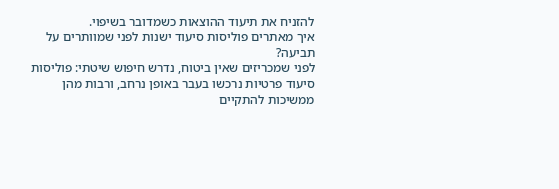להזניח את תיעוד ההוצאות כשמדובר בשיפוי.
איך מאתרים פוליסות סיעוד ישנות לפני שמוותרים על תביעה?
לפני שמכריזים שאין ביטוח, נדרש חיפוש שיטתי: פוליסות סיעוד פרטיות נרכשו בעבר באופן נרחב, ורבות מהן ממשיכות להתקיים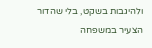ולהיגבות בשקט, בלי שהדור הצעיר במשפחה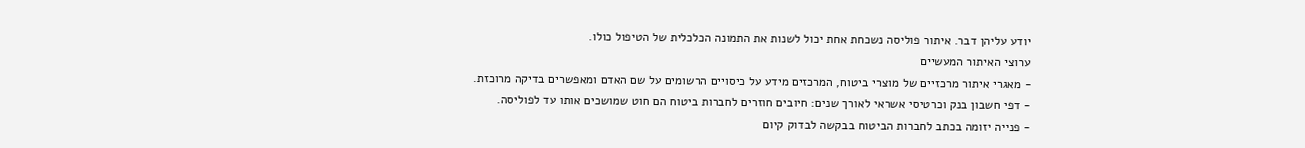יודע עליהן דבר. איתור פוליסה נשכחת אחת יכול לשנות את התמונה הכלכלית של הטיפול כולו.
ערוצי האיתור המעשיים
- מאגרי איתור מרכזיים של מוצרי ביטוח, המרכזים מידע על כיסויים הרשומים על שם האדם ומאפשרים בדיקה מרוכזת.
- דפי חשבון בנק וכרטיסי אשראי לאורך שנים: חיובים חוזרים לחברות ביטוח הם חוט שמושכים אותו עד לפוליסה.
- פנייה יזומה בכתב לחברות הביטוח בבקשה לבדוק קיום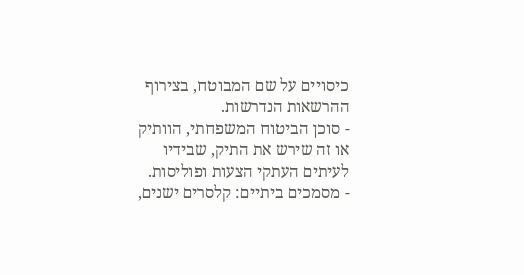כיסויים על שם המבוטח, בצירוף ההרשאות הנדרשות.
- סוכן הביטוח המשפחתי, הוותיק או זה שירש את התיק, שבידיו לעיתים העתקי הצעות ופוליסות.
- מסמכים ביתיים: קלסרים ישנים,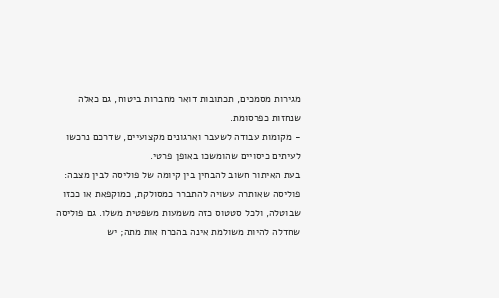מגירות מסמכים, תכתובות דואר מחברות ביטוח, גם כאלה שנחזות כפרסומת.
- מקומות עבודה לשעבר וארגונים מקצועיים, שדרכם נרכשו לעיתים כיסויים שהומשכו באופן פרטי.
בעת האיתור חשוב להבחין בין קיומה של פוליסה לבין מצבה: פוליסה שאותרה עשויה להתברר כמסולקת, כמוקפאת או ככזו שבוטלה, ולכל סטטוס כזה משמעות משפטית משלו. גם פוליסה שחדלה להיות משולמת אינה בהכרח אות מתה; יש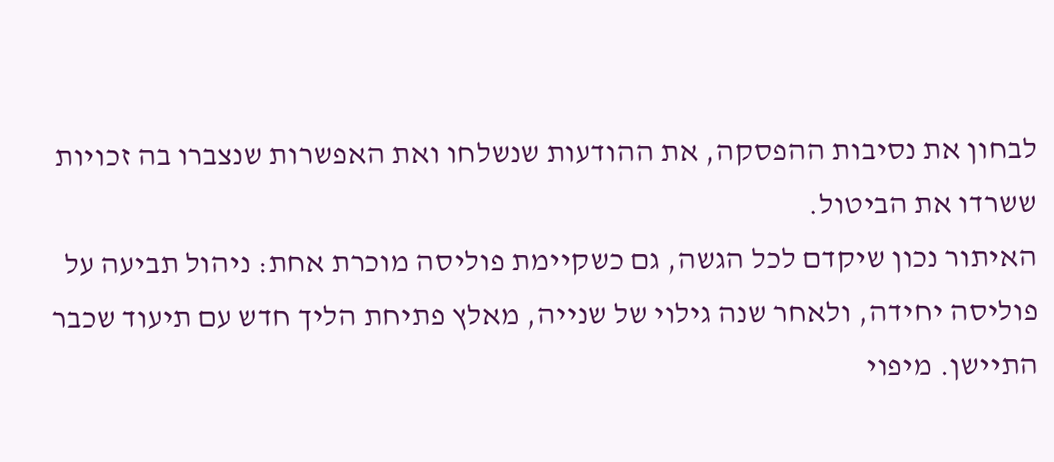לבחון את נסיבות ההפסקה, את ההודעות שנשלחו ואת האפשרות שנצברו בה זכויות ששרדו את הביטול.
האיתור נכון שיקדם לכל הגשה, גם כשקיימת פוליסה מוכרת אחת: ניהול תביעה על פוליסה יחידה, ולאחר שנה גילוי של שנייה, מאלץ פתיחת הליך חדש עם תיעוד שכבר התיישן. מיפוי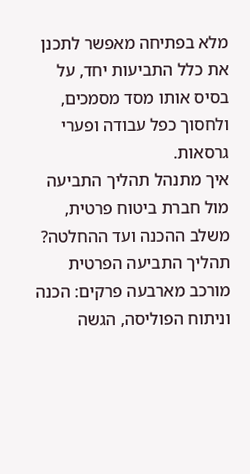מלא בפתיחה מאפשר לתכנן את כלל התביעות יחד, על בסיס אותו מסד מסמכים, ולחסוך כפל עבודה ופערי גרסאות.
איך מתנהל תהליך התביעה מול חברת ביטוח פרטית, משלב ההכנה ועד ההחלטה?
תהליך התביעה הפרטית מורכב מארבעה פרקים: הכנה וניתוח הפוליסה, הגשה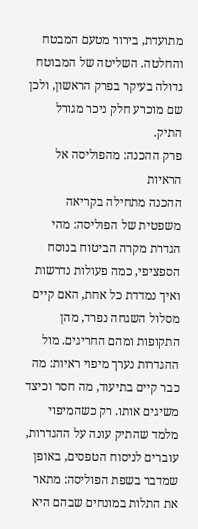מתועדת, בירור מטעם המבטח והחלטה. השליטה של המבוטח גדולה בעיקר בפרק הראשון, ולכן שם מוכרע חלק ניכר מגורל התיק.
פרק ההכנה: מהפוליסה אל הראיות
ההכנה מתחילה בקריאה משפטית של הפוליסה: מהי הגדרת מקרה הביטוח בנוסח הספציפי, כמה פעולות נדרשות ואיך נמדדת כל אחת, האם קיים מסלול השגחה נפרד, מהן התקופות ומהם החריגים. מול ההגדרות נערך מיפוי ראיות: מה כבר קיים בתיעוד, מה חסר וכיצד משיגים אותו. רק כשהמיפוי מלמד שהתיק עונה על ההגדרות, עוברים לניסוח הטפסים, באופן שמדבר בשפת הפוליסה: מתאר את התלות במונחים שבהם היא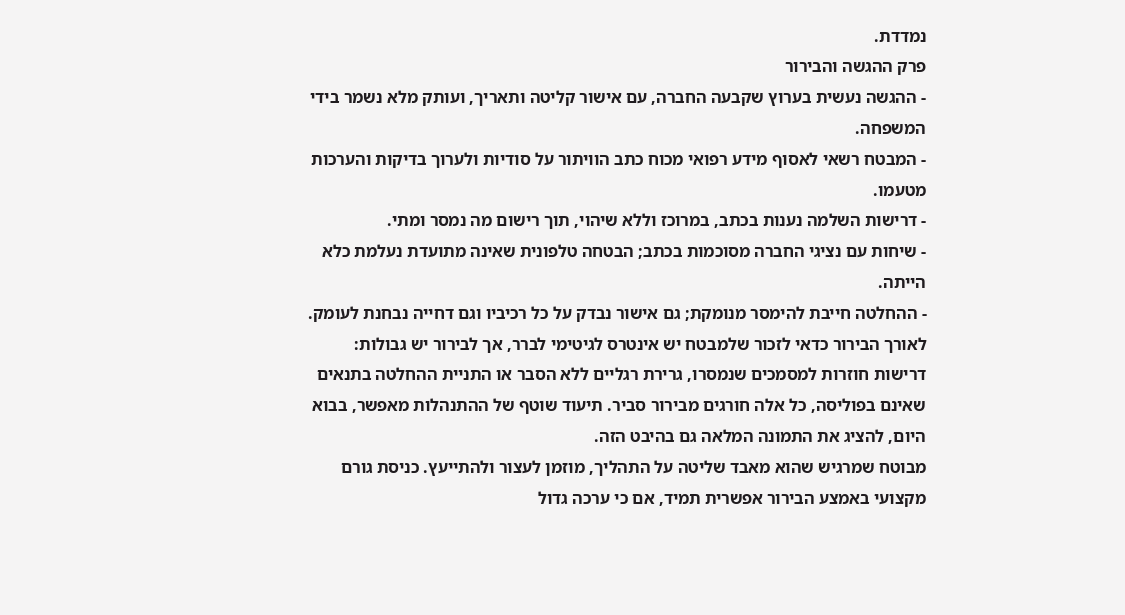נמדדת.
פרק ההגשה והבירור
- ההגשה נעשית בערוץ שקבעה החברה, עם אישור קליטה ותאריך, ועותק מלא נשמר בידי המשפחה.
- המבטח רשאי לאסוף מידע רפואי מכוח כתב הוויתור על סודיות ולערוך בדיקות והערכות מטעמו.
- דרישות השלמה נענות בכתב, במרוכז וללא שיהוי, תוך רישום מה נמסר ומתי.
- שיחות עם נציגי החברה מסוכמות בכתב; הבטחה טלפונית שאינה מתועדת נעלמת כלא הייתה.
- ההחלטה חייבת להימסר מנומקת; גם אישור נבדק על כל רכיביו וגם דחייה נבחנת לעומק.
לאורך הבירור כדאי לזכור שלמבטח יש אינטרס לגיטימי לברר, אך לבירור יש גבולות: דרישות חוזרות למסמכים שנמסרו, גרירת רגליים ללא הסבר או התניית ההחלטה בתנאים שאינם בפוליסה, כל אלה חורגים מבירור סביר. תיעוד שוטף של ההתנהלות מאפשר, בבוא היום, להציג את התמונה המלאה גם בהיבט הזה.
מבוטח שמרגיש שהוא מאבד שליטה על התהליך, מוזמן לעצור ולהתייעץ. כניסת גורם מקצועי באמצע הבירור אפשרית תמיד, אם כי ערכה גדול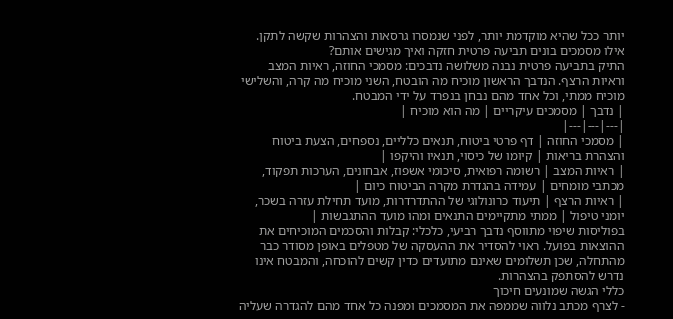יותר ככל שהיא מוקדמת יותר, לפני שנמסרו גרסאות והצהרות שקשה לתקן.
אילו מסמכים בונים תביעה פרטית חזקה ואיך מגישים אותם?
התיק בתביעה פרטית נבנה משלושה נדבכים: מסמכי החוזה, ראיות המצב וראיות הרצף. הנדבך הראשון מוכיח מה הובטח, השני מוכיח מה קרה, והשלישי מוכיח ממתי, וכל אחד מהם נבחן בנפרד על ידי המבטח.
| נדבך | מסמכים עיקריים | מה הוא מוכיח |
|---|---|---|
| מסמכי החוזה | דף פרטי ביטוח, תנאים כלליים, נספחים, הצעת ביטוח והצהרת בריאות | קיומו של כיסוי, תנאיו והיקפו |
| ראיות המצב | רשומה רפואית, סיכומי אשפוז, אבחונים, הערכות תפקוד, מכתבי מומחים | עמידה בהגדרת מקרה הביטוח כיום |
| ראיות הרצף | תיעוד כרונולוגי של ההתדרדרות, מועד תחילת עזרה בשכר, יומני טיפול | ממתי מתקיימים התנאים ומהו מועד ההתגבשות |
בפוליסות שיפוי מתווסף נדבך רביעי, כלכלי: קבלות והסכמים המוכיחים את ההוצאות בפועל. ראוי להסדיר את ההעסקה של מטפלים באופן מסודר כבר מהתחלה, שכן תשלומים שאינם מתועדים כדין קשים להוכחה, והמבטח אינו נדרש להסתפק בהצהרות.
כללי הגשה שמונעים חיכוך
- לצרף מכתב נלווה שממפה את המסמכים ומפנה כל אחד מהם להגדרה שעליה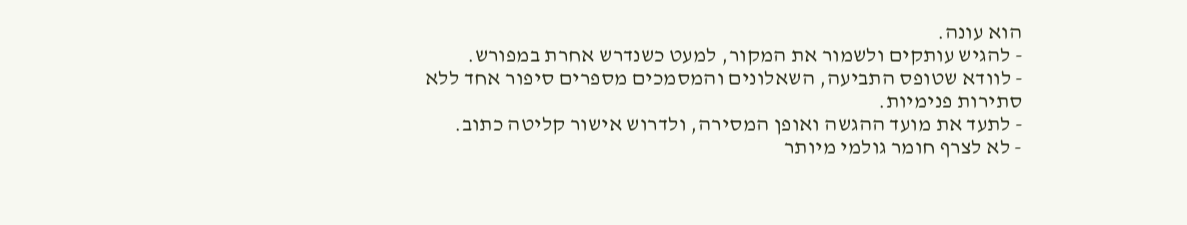הוא עונה.
- להגיש עותקים ולשמור את המקור, למעט כשנדרש אחרת במפורש.
- לוודא שטופס התביעה, השאלונים והמסמכים מספרים סיפור אחד ללא סתירות פנימיות.
- לתעד את מועד ההגשה ואופן המסירה, ולדרוש אישור קליטה כתוב.
- לא לצרף חומר גולמי מיותר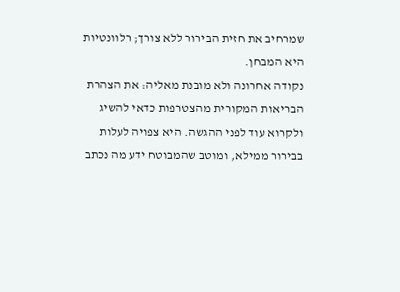שמרחיב את חזית הבירור ללא צורך; רלוונטיות היא המבחן.
נקודה אחרונה ולא מובנת מאליה: את הצהרת הבריאות המקורית מהצטרפות כדאי להשיג ולקרוא עוד לפני ההגשה. היא צפויה לעלות בבירור ממילא, ומוטב שהמבוטח ידע מה נכתב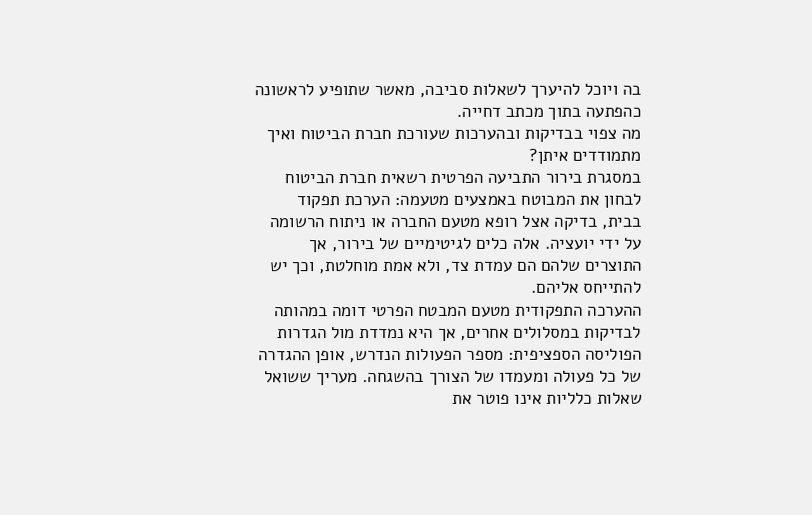בה ויוכל להיערך לשאלות סביבה, מאשר שתופיע לראשונה כהפתעה בתוך מכתב דחייה.
מה צפוי בבדיקות ובהערכות שעורכת חברת הביטוח ואיך מתמודדים איתן?
במסגרת בירור התביעה הפרטית רשאית חברת הביטוח לבחון את המבוטח באמצעים מטעמה: הערכת תפקוד בבית, בדיקה אצל רופא מטעם החברה או ניתוח הרשומה על ידי יועציה. אלה כלים לגיטימיים של בירור, אך התוצרים שלהם הם עמדת צד, ולא אמת מוחלטת, וכך יש להתייחס אליהם.
ההערכה התפקודית מטעם המבטח הפרטי דומה במהותה לבדיקות במסלולים אחרים, אך היא נמדדת מול הגדרות הפוליסה הספציפית: מספר הפעולות הנדרש, אופן ההגדרה של כל פעולה ומעמדו של הצורך בהשגחה. מעריך ששואל שאלות כלליות אינו פוטר את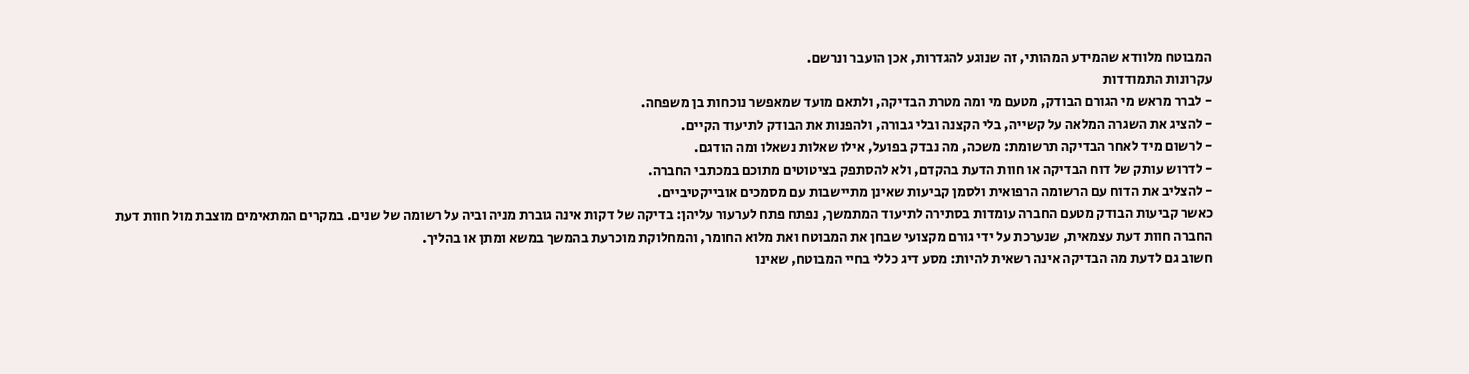המבוטח מלוודא שהמידע המהותי, זה שנוגע להגדרות, אכן הועבר ונרשם.
עקרונות התמודדות
- לברר מראש מי הגורם הבודק, מטעם מי ומה מטרת הבדיקה, ולתאם מועד שמאפשר נוכחות בן משפחה.
- להציג את השגרה המלאה על קשייה, בלי הקצנה ובלי גבורה, ולהפנות את הבודק לתיעוד הקיים.
- לרשום מיד לאחר הבדיקה תרשומת: משכה, מה נבדק בפועל, אילו שאלות נשאלו ומה הודגם.
- לדרוש עותק של דוח הבדיקה או חוות הדעת בהקדם, ולא להסתפק בציטוטים מתוכם במכתבי החברה.
- להצליב את הדוח עם הרשומה הרפואית ולסמן קביעות שאינן מתיישבות עם מסמכים אובייקטיביים.
כאשר קביעות הבודק מטעם החברה עומדות בסתירה לתיעוד המתמשך, נפתח פתח לערעור עליהן: בדיקה של דקות אינה גוברת מניה וביה על רשומה של שנים. במקרים המתאימים מוצבת מול חוות דעת החברה חוות דעת עצמאית, שנערכת על ידי גורם מקצועי שבחן את המבוטח ואת מלוא החומר, והמחלוקת מוכרעת בהמשך במשא ומתן או בהליך.
חשוב גם לדעת מה הבדיקה אינה רשאית להיות: מסע דיג כללי בחיי המבוטח, שאינו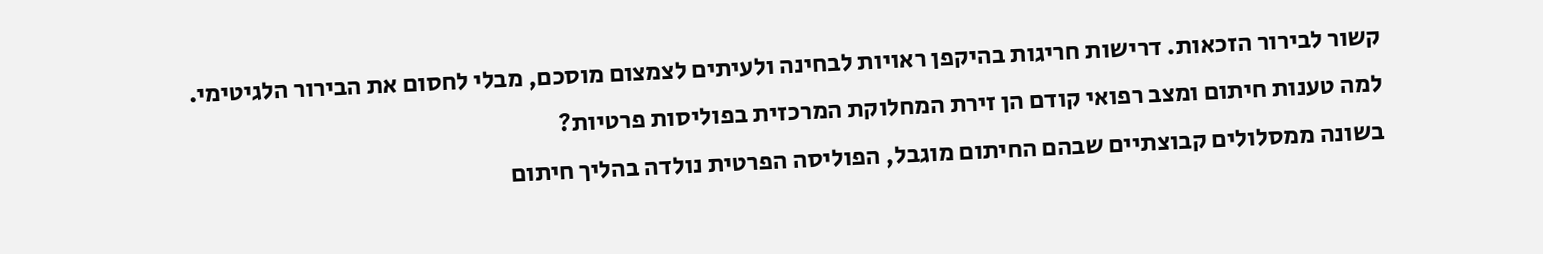קשור לבירור הזכאות. דרישות חריגות בהיקפן ראויות לבחינה ולעיתים לצמצום מוסכם, מבלי לחסום את הבירור הלגיטימי.
למה טענות חיתום ומצב רפואי קודם הן זירת המחלוקת המרכזית בפוליסות פרטיות?
בשונה ממסלולים קבוצתיים שבהם החיתום מוגבל, הפוליסה הפרטית נולדה בהליך חיתום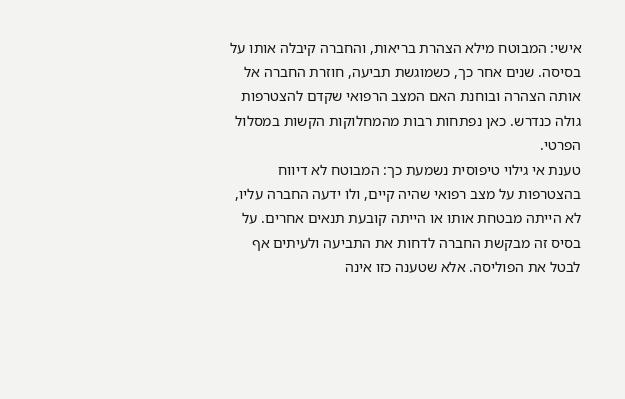אישי: המבוטח מילא הצהרת בריאות, והחברה קיבלה אותו על בסיסה. שנים אחר כך, כשמוגשת תביעה, חוזרת החברה אל אותה הצהרה ובוחנת האם המצב הרפואי שקדם להצטרפות גולה כנדרש. כאן נפתחות רבות מהמחלוקות הקשות במסלול הפרטי.
טענת אי גילוי טיפוסית נשמעת כך: המבוטח לא דיווח בהצטרפות על מצב רפואי שהיה קיים, ולו ידעה החברה עליו, לא הייתה מבטחת אותו או הייתה קובעת תנאים אחרים. על בסיס זה מבקשת החברה לדחות את התביעה ולעיתים אף לבטל את הפוליסה. אלא שטענה כזו אינה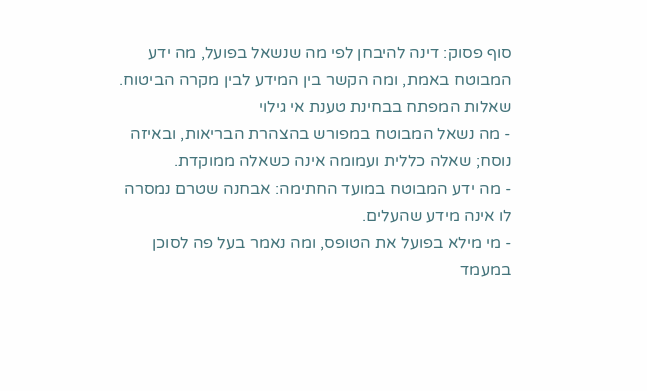סוף פסוק: דינה להיבחן לפי מה שנשאל בפועל, מה ידע המבוטח באמת, ומה הקשר בין המידע לבין מקרה הביטוח.
שאלות המפתח בבחינת טענת אי גילוי
- מה נשאל המבוטח במפורש בהצהרת הבריאות, ובאיזה נוסח; שאלה כללית ועמומה אינה כשאלה ממוקדת.
- מה ידע המבוטח במועד החתימה: אבחנה שטרם נמסרה לו אינה מידע שהעלים.
- מי מילא בפועל את הטופס, ומה נאמר בעל פה לסוכן במעמד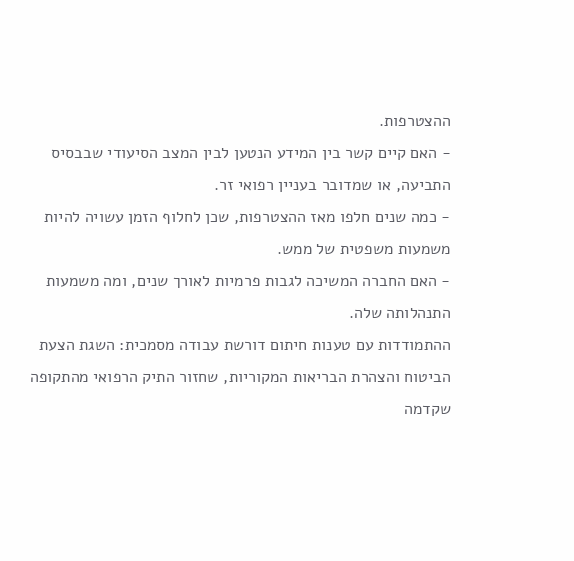ההצטרפות.
- האם קיים קשר בין המידע הנטען לבין המצב הסיעודי שבבסיס התביעה, או שמדובר בעניין רפואי זר.
- כמה שנים חלפו מאז ההצטרפות, שכן לחלוף הזמן עשויה להיות משמעות משפטית של ממש.
- האם החברה המשיכה לגבות פרמיות לאורך שנים, ומה משמעות התנהלותה שלה.
ההתמודדות עם טענות חיתום דורשת עבודה מסמכית: השגת הצעת הביטוח והצהרת הבריאות המקוריות, שחזור התיק הרפואי מהתקופה שקדמה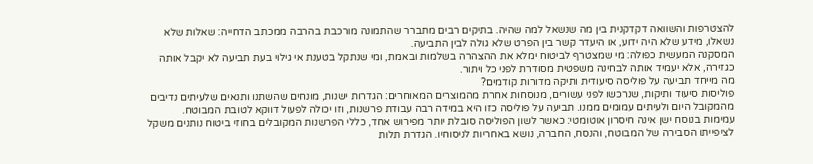להצטרפות והשוואה דקדקנית בין מה שנשאל למה שהיה. בתיקים רבים מתברר שהתמונה מורכבת בהרבה ממכתב הדחייה: שאלות שלא נשאלו, מידע שלא היה ידוע, או היעדר קשר בין הפרט שלא גולה לבין התביעה.
המסקנה המעשית כפולה: מי שמצטרף לביטוח ימלא את ההצהרה בשלמות ובאמת, ומי שנתקל בטענת אי גילוי בעת תביעה לא יקבל אותה כגזירה, אלא יעמיד אותה לבחינה משפטית מסודרת לפני כל ויתור.
מה מייחד תביעה על פוליסה סיעודית ותיקה מדורות קודמים?
פוליסות סיעוד ותיקות, שנרכשו לפני עשורים, מנוסחות אחרת מהמוצרים המאוחרים: הגדרות ישנות, מונחים שהשתנו ותנאים שלעיתים נדיבים מהמקובל היום ולעיתים עמומים ממנו. תביעה על פוליסה כזו היא במידה רבה עבודת פרשנות, וזו יכולה לפעול דווקא לטובת המבוטח.
עמימות בנוסח ישן אינה חיסרון אוטומטי: כאשר לשון הפוליסה סובלת יותר מפירוש אחד, כללי הפרשנות המקובלים בחוזי ביטוח נותנים משקל לציפייתו הסבירה של המבוטח, והנסח, החברה, נושא באחריות לניסוחיו. הגדרת תלות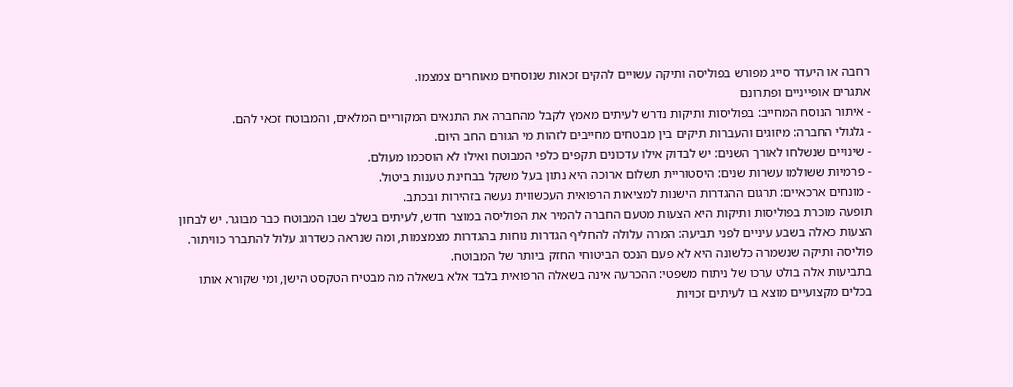רחבה או היעדר סייג מפורש בפוליסה ותיקה עשויים להקים זכאות שנוסחים מאוחרים צמצמו.
אתגרים אופייניים ופתרונם
- איתור הנוסח המחייב: בפוליסות ותיקות נדרש לעיתים מאמץ לקבל מהחברה את התנאים המקוריים המלאים, והמבוטח זכאי להם.
- גלגולי החברה: מיזוגים והעברות תיקים בין מבטחים מחייבים לזהות מי הגורם החב היום.
- שינויים שנשלחו לאורך השנים: יש לבדוק אילו עדכונים תקפים כלפי המבוטח ואילו לא הוסכמו מעולם.
- פרמיות ששולמו עשרות שנים: היסטוריית תשלום ארוכה היא נתון בעל משקל בבחינת טענות ביטול.
- מונחים ארכאיים: תרגום ההגדרות הישנות למציאות הרפואית העכשווית נעשה בזהירות ובכתב.
תופעה מוכרת בפוליסות ותיקות היא הצעות מטעם החברה להמיר את הפוליסה במוצר חדש, לעיתים בשלב שבו המבוטח כבר מבוגר. יש לבחון הצעות כאלה בשבע עיניים לפני תביעה: המרה עלולה להחליף הגדרות נוחות בהגדרות מצמצמות, ומה שנראה כשדרוג עלול להתברר כוויתור. פוליסה ותיקה שנשמרה כלשונה היא לא פעם הנכס הביטוחי החזק ביותר של המבוטח.
בתביעות אלה בולט ערכו של ניתוח משפטי: ההכרעה אינה בשאלה הרפואית בלבד אלא בשאלה מה מבטיח הטקסט הישן, ומי שקורא אותו בכלים מקצועיים מוצא בו לעיתים זכויות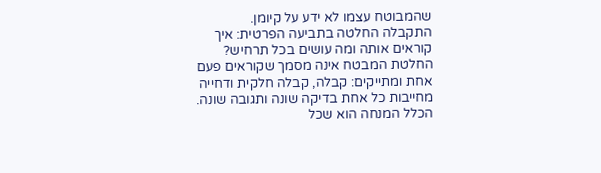שהמבוטח עצמו לא ידע על קיומן.
התקבלה החלטה בתביעה הפרטית: איך קוראים אותה ומה עושים בכל תרחיש?
החלטת המבטח אינה מסמך שקוראים פעם אחת ומתייקים: קבלה, קבלה חלקית ודחייה מחייבות כל אחת בדיקה שונה ותגובה שונה. הכלל המנחה הוא שכל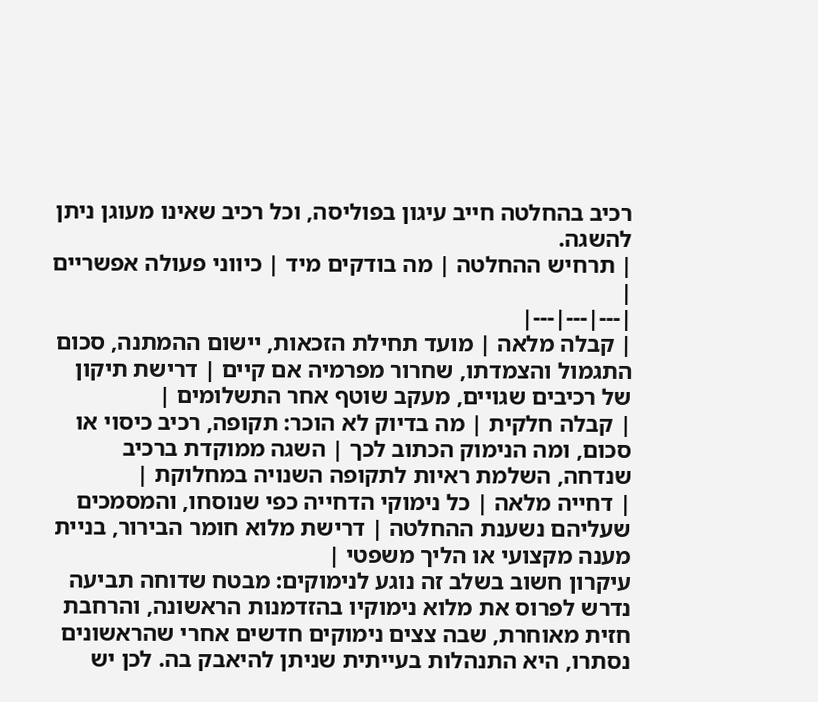רכיב בהחלטה חייב עיגון בפוליסה, וכל רכיב שאינו מעוגן ניתן להשגה.
| תרחיש ההחלטה | מה בודקים מיד | כיווני פעולה אפשריים |
|---|---|---|
| קבלה מלאה | מועד תחילת הזכאות, יישום ההמתנה, סכום התגמול והצמדתו, שחרור מפרמיה אם קיים | דרישת תיקון של רכיבים שגויים, מעקב שוטף אחר התשלומים |
| קבלה חלקית | מה בדיוק לא הוכר: תקופה, רכיב כיסוי או סכום, ומה הנימוק הכתוב לכך | השגה ממוקדת ברכיב שנדחה, השלמת ראיות לתקופה השנויה במחלוקת |
| דחייה מלאה | כל נימוקי הדחייה כפי שנוסחו, והמסמכים שעליהם נשענת ההחלטה | דרישת מלוא חומר הבירור, בניית מענה מקצועי או הליך משפטי |
עיקרון חשוב בשלב זה נוגע לנימוקים: מבטח שדוחה תביעה נדרש לפרוס את מלוא נימוקיו בהזדמנות הראשונה, והרחבת חזית מאוחרת, שבה צצים נימוקים חדשים אחרי שהראשונים נסתרו, היא התנהלות בעייתית שניתן להיאבק בה. לכן יש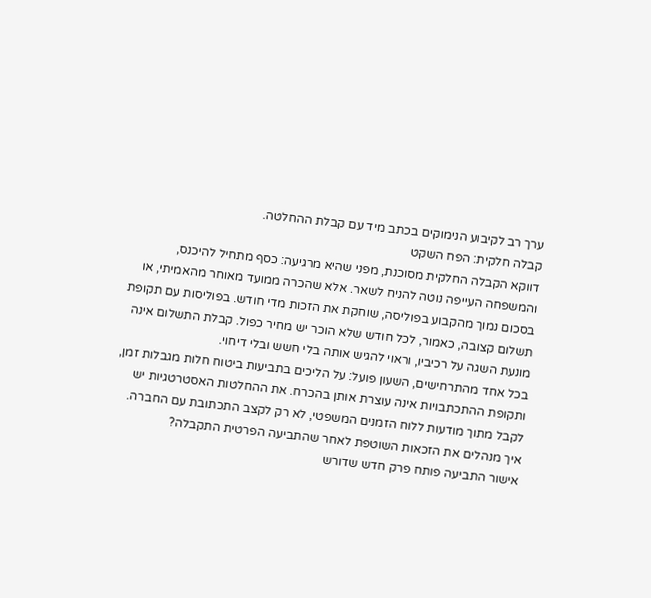ערך רב לקיבוע הנימוקים בכתב מיד עם קבלת ההחלטה.
קבלה חלקית: הפח השקט
דווקא הקבלה החלקית מסוכנת, מפני שהיא מרגיעה: כסף מתחיל להיכנס, והמשפחה העייפה נוטה להניח לשאר. אלא שהכרה ממועד מאוחר מהאמיתי, או בסכום נמוך מהקבוע בפוליסה, שוחקת את הזכות מדי חודש. בפוליסות עם תקופת תשלום קצובה, כאמור, לכל חודש שלא הוכר יש מחיר כפול. קבלת התשלום אינה מונעת השגה על רכיביו, וראוי להגיש אותה בלי חשש ובלי דיחוי.
בכל אחד מהתרחישים, השעון פועל: על הליכים בתביעות ביטוח חלות מגבלות זמן, ותקופת ההתכתבויות אינה עוצרת אותן בהכרח. את ההחלטות האסטרטגיות יש לקבל מתוך מודעות ללוח הזמנים המשפטי, לא רק לקצב התכתובת עם החברה.
איך מנהלים את הזכאות השוטפת לאחר שהתביעה הפרטית התקבלה?
אישור התביעה פותח פרק חדש שדורש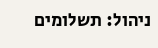ניהול: תשלומים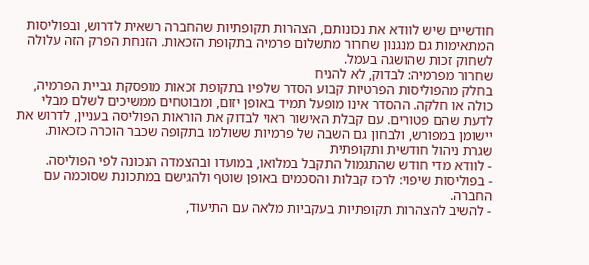חודשיים שיש לוודא את נכונותם, הצהרות תקופתיות שהחברה רשאית לדרוש, ובפוליסות המתאימות גם מנגנון שחרור מתשלום פרמיה בתקופת הזכאות. הזנחת הפרק הזה עלולה לשחוק זכות שהושגה בעמל.
שחרור מפרמיה: לבדוק, לא להניח
בחלק מהפוליסות הפרטיות קבוע הסדר שלפיו בתקופת זכאות מופסקת גביית הפרמיה, כולה או חלקה. ההסדר אינו מופעל תמיד באופן יזום, ומבוטחים ממשיכים לשלם מבלי לדעת שהם פטורים. עם קבלת האישור ראוי לבדוק את הוראות הפוליסה בעניין, לדרוש את יישומן במפורש, ולבחון גם השבה של פרמיות ששולמו בתקופה שכבר הוכרה כזכאות.
שגרת ניהול חודשית ותקופתית
- לוודא מדי חודש שהתגמול התקבל במלואו, במועדו ובהצמדה הנכונה לפי הפוליסה.
- בפוליסות שיפוי: לרכז קבלות והסכמים באופן שוטף ולהגישם במתכונת שסוכמה עם החברה.
- להשיב להצהרות תקופתיות בעקביות מלאה עם התיעוד,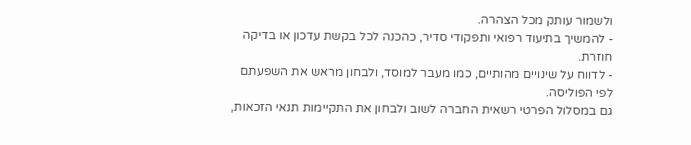ולשמור עותק מכל הצהרה.
- להמשיך בתיעוד רפואי ותפקודי סדיר, כהכנה לכל בקשת עדכון או בדיקה חוזרת.
- לדווח על שינויים מהותיים, כמו מעבר למוסד, ולבחון מראש את השפעתם לפי הפוליסה.
גם במסלול הפרטי רשאית החברה לשוב ולבחון את התקיימות תנאי הזכאות,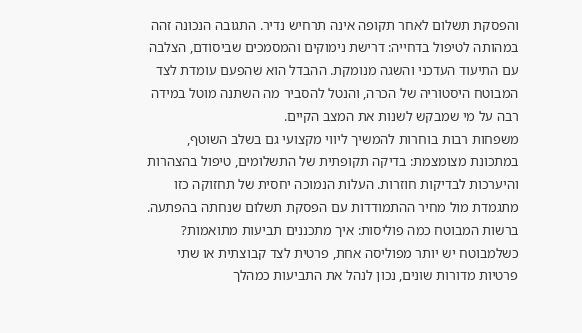והפסקת תשלום לאחר תקופה אינה תרחיש נדיר. התגובה הנכונה זהה במהותה לטיפול בדחייה: דרישת נימוקים והמסמכים שביסודם, הצלבה עם התיעוד העדכני והשגה מנומקת. ההבדל הוא שהפעם עומדת לצד המבוטח היסטוריה של הכרה, והנטל להסביר מה השתנה מוטל במידה רבה על מי שמבקש לשנות את המצב הקיים.
משפחות רבות בוחרות להמשיך ליווי מקצועי גם בשלב השוטף, במתכונת מצומצמת: בדיקה תקופתית של התשלומים, טיפול בהצהרות והיערכות לבדיקות חוזרות. העלות הנמוכה יחסית של תחזוקה כזו מתגמדת מול מחיר ההתמודדות עם הפסקת תשלום שנחתה בהפתעה.
ברשות המבוטח כמה פוליסות: איך מתכננים תביעות מתואמות?
כשלמבוטח יש יותר מפוליסה אחת, פרטית לצד קבוצתית או שתי פרטיות מדורות שונים, נכון לנהל את התביעות כמהלך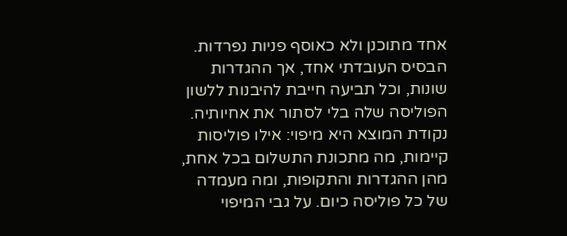אחד מתוכנן ולא כאוסף פניות נפרדות. הבסיס העובדתי אחד, אך ההגדרות שונות, וכל תביעה חייבת להיבנות ללשון הפוליסה שלה בלי לסתור את אחיותיה.
נקודת המוצא היא מיפוי: אילו פוליסות קיימות, מה מתכונת התשלום בכל אחת, מהן ההגדרות והתקופות, ומה מעמדה של כל פוליסה כיום. על גבי המיפוי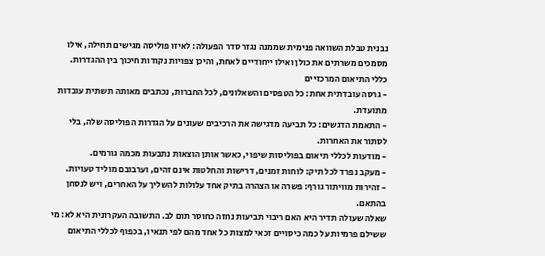נבנית טבלת השוואה פנימית שממנה נגזר סדר הפעולה: לאיזו פוליסה מגישים תחילה, אילו מסמכים משרתים את כולן ואילו ייחודיים לאחת, והיכן צפויות נקודות חיכוך בין ההגדרות.
כללי התיאום המרכזיים
- גרסה עובדתית אחת: כל הטפסים והשאלונים, לכל החברות, נכתבים מאותה תשתית עובדות מתועדת.
- התאמת הדגשים: כל תביעה מדגישה את הרכיבים שעונים על הגדרות הפוליסה שלה, בלי לסתור את האחרות.
- מודעות לכללי תיאום בפוליסות שיפוי, כאשר אותן הוצאות נתבעות מכמה גורמים.
- מעקב נפרד לכל תיק: לוחות זמנים, דרישות והחלטות אינם זהים, וערבובם מוליד טעויות.
- זהירות מוויתור גורף: פשרה או הצהרה בתיק אחד עלולות להשליך על האחרים, ויש לנסחן בהתאם.
שאלה שעולה תדיר היא האם ריבוי תביעות נחזה כחוסר תום לב. התשובה העקרונית היא לא: מי ששילם פרמיות על כמה כיסויים זכאי למצות כל אחד מהם לפי תנאיו, בכפוף לכללי התיאום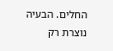החלים. הבעיה נוצרת רק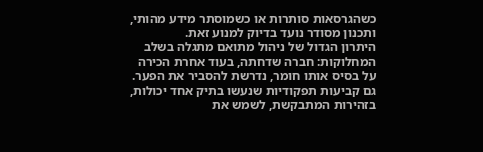כשהגרסאות סותרות או כשמוסתר מידע מהותי, ותכנון מסודר נועד בדיוק למנוע זאת.
היתרון הגדול של ניהול מתואם מתגלה בשלב המחלוקות: חברה שדחתה, בעוד אחרת הכירה על בסיס אותו חומר, נדרשת להסביר את הפער. גם קביעות תפקודיות שנעשו בתיק אחד יכולות, בזהירות המתבקשת, לשמש את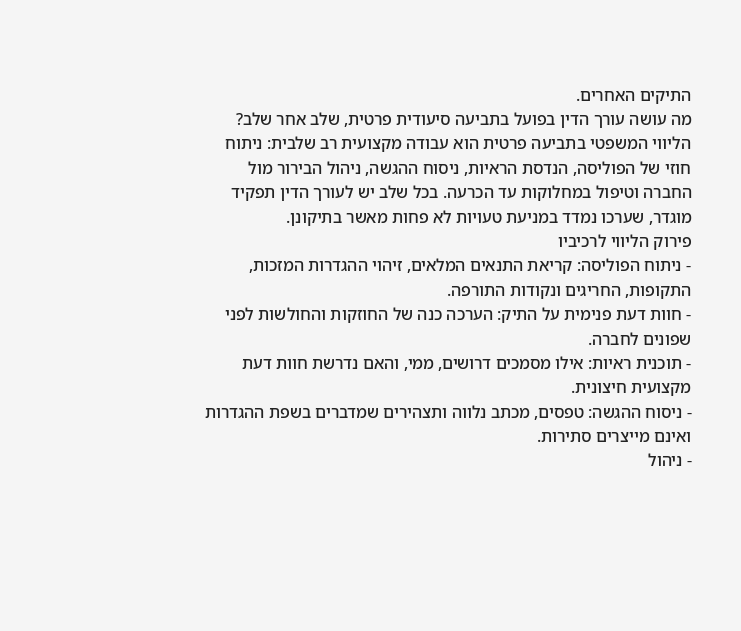התיקים האחרים.
מה עושה עורך הדין בפועל בתביעה סיעודית פרטית, שלב אחר שלב?
הליווי המשפטי בתביעה פרטית הוא עבודה מקצועית רב שלבית: ניתוח חוזי של הפוליסה, הנדסת הראיות, ניסוח ההגשה, ניהול הבירור מול החברה וטיפול במחלוקות עד הכרעה. בכל שלב יש לעורך הדין תפקיד מוגדר, שערכו נמדד במניעת טעויות לא פחות מאשר בתיקונן.
פירוק הליווי לרכיביו
- ניתוח הפוליסה: קריאת התנאים המלאים, זיהוי ההגדרות המזכות, התקופות, החריגים ונקודות התורפה.
- חוות דעת פנימית על התיק: הערכה כנה של החוזקות והחולשות לפני שפונים לחברה.
- תוכנית ראיות: אילו מסמכים דרושים, ממי, והאם נדרשת חוות דעת מקצועית חיצונית.
- ניסוח ההגשה: טפסים, מכתב נלווה ותצהירים שמדברים בשפת ההגדרות ואינם מייצרים סתירות.
- ניהול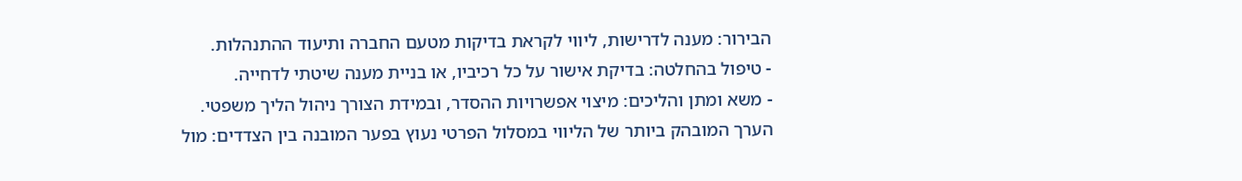הבירור: מענה לדרישות, ליווי לקראת בדיקות מטעם החברה ותיעוד ההתנהלות.
- טיפול בהחלטה: בדיקת אישור על כל רכיביו, או בניית מענה שיטתי לדחייה.
- משא ומתן והליכים: מיצוי אפשרויות ההסדר, ובמידת הצורך ניהול הליך משפטי.
הערך המובהק ביותר של הליווי במסלול הפרטי נעוץ בפער המובנה בין הצדדים: מול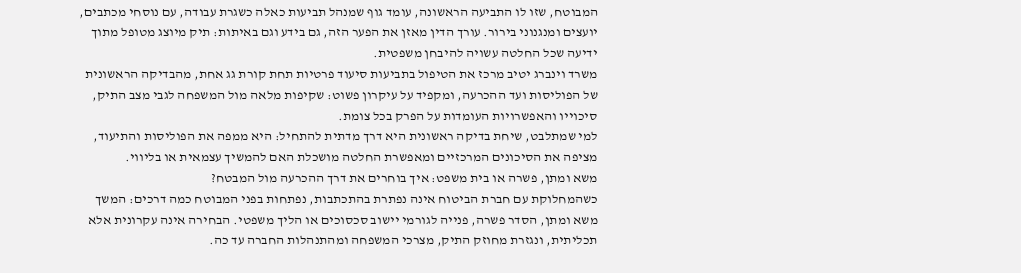המבוטח, שזו לו התביעה הראשונה, עומד גוף שמנהל תביעות כאלה כשגרת עבודה, עם נוסחי מכתבים, יועצים ומנגנוני בירור. עורך הדין מאזן את הפער הזה, גם בידע וגם באיתות: תיק מיוצג מטופל מתוך ידיעה שכל החלטה עשויה להיבחן משפטית.
משרד וינברג יטיב מרכז את הטיפול בתביעות סיעוד פרטיות תחת קורת גג אחת, מהבדיקה הראשונית של הפוליסות ועד ההכרעה, ומקפיד על עיקרון פשוט: שקיפות מלאה מול המשפחה לגבי מצב התיק, סיכוייו והאפשרויות העומדות על הפרק בכל צומת.
למי שמתלבט, שיחת בדיקה ראשונית היא דרך מדתית להתחיל: היא ממפה את הפוליסות והתיעוד, מציפה את הסיכונים המרכזיים ומאפשרת החלטה מושכלת האם להמשיך עצמאית או בליווי.
משא ומתן, פשרה או בית משפט: איך בוחרים את דרך ההכרעה מול המבטח?
כשהמחלוקת עם חברת הביטוח אינה נפתרת בהתכתבות, נפתחות בפני המבוטח כמה דרכים: המשך משא ומתן, הסדר פשרה, פנייה לגורמי יישוב סכסוכים או הליך משפטי. הבחירה אינה עקרונית אלא תכליתית, ונגזרת מחוזק התיק, מצרכי המשפחה ומהתנהלות החברה עד כה.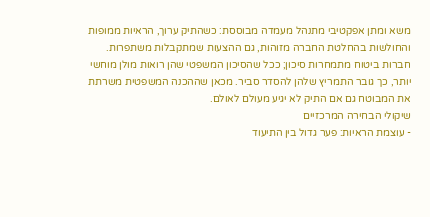משא ומתן אפקטיבי מתנהל מעמדה מבוססת: כשהתיק ערוך, הראיות ממופות והחולשות בהחלטת החברה מזוהות, גם ההצעות שמתקבלות משתפרות. חברות ביטוח מתמחרות סיכון; ככל שהסיכון המשפטי שהן רואות מולן מוחשי יותר, כך גובר התמריץ שלהן להסדר סביר. מכאן שההכנה המשפטית משרתת את המבוטח גם אם התיק לא יגיע מעולם לאולם.
שיקולי הבחירה המרכזיים
- עוצמת הראיות: פער גדול בין התיעוד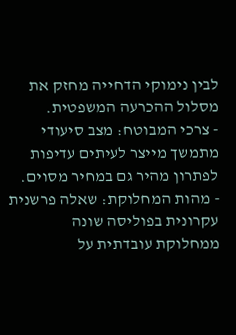לבין נימוקי הדחייה מחזק את מסלול ההכרעה המשפטית.
- צרכי המבוטח: מצב סיעודי מתמשך מייצר לעיתים עדיפות לפתרון מהיר גם במחיר מסוים.
- מהות המחלוקת: שאלה פרשנית עקרונית בפוליסה שונה ממחלוקת עובדתית על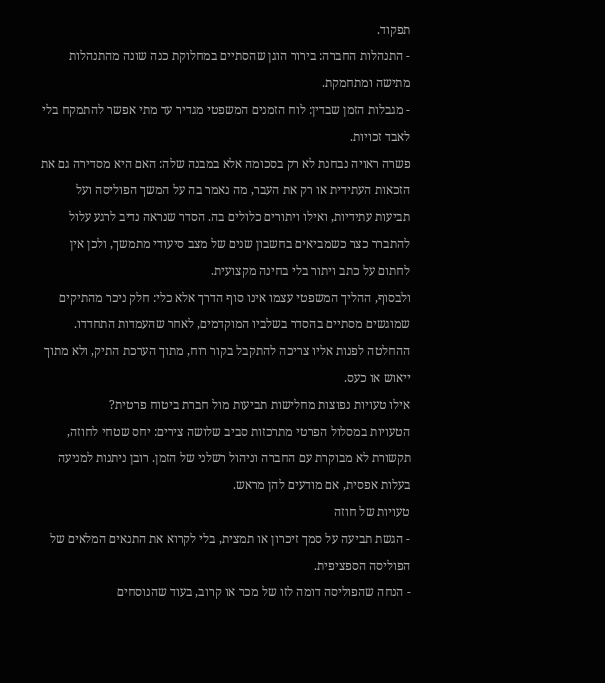תפקוד.
- התנהלות החברה: בירור הוגן שהסתיים במחלוקת כנה שונה מהתנהלות מתישה ומתחמקת.
- מגבלות הזמן שבדין: לוח הזמנים המשפטי מגדיר עד מתי אפשר להתמקח בלי לאבד זכויות.
פשרה ראויה נבחנת לא רק בסכומה אלא במבנה שלה: האם היא מסדירה גם את הזכאות העתידית או רק את העבר, מה נאמר בה על המשך הפוליסה ועל תביעות עתידיות, ואילו ויתורים כלולים בה. הסדר שנראה נדיב לרגע עלול להתברר כצר כשמביאים בחשבון שנים של מצב סיעודי מתמשך, ולכן אין לחתום על כתב ויתור בלי בחינה מקצועית.
ולבסוף, ההליך המשפטי עצמו אינו סוף הדרך אלא כלי: חלק ניכר מהתיקים שמוגשים מסתיים בהסדר בשלביו המוקדמים, לאחר שהעמדות התחדדו. ההחלטה לפנות אליו צריכה להתקבל בקור רוח, מתוך הערכת התיק, ולא מתוך ייאוש או כעס.
אילו טעויות נפוצות מחלישות תביעות מול חברת ביטוח פרטית?
הטעויות במסלול הפרטי מתרכזות סביב שלושה צירים: יחס שטחי לחוזה, תקשורת לא מבוקרת עם החברה וניהול רשלני של הזמן. רובן ניתנות למניעה בעלות אפסית, אם מודעים להן מראש.
טעויות של חוזה
- הגשת תביעה על סמך זיכרון או תמצית, בלי לקרוא את התנאים המלאים של הפוליסה הספציפית.
- הנחה שהפוליסה דומה לזו של מכר או קרוב, בעוד שהנוסחים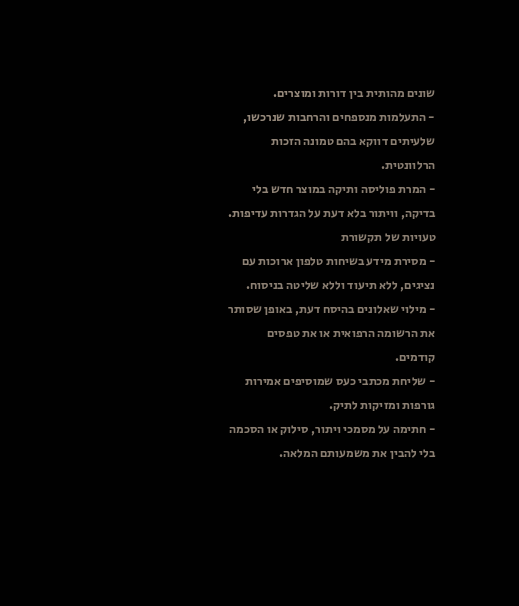שונים מהותית בין דורות ומוצרים.
- התעלמות מנספחים והרחבות שנרכשו, שלעיתים דווקא בהם טמונה הזכות הרלוונטית.
- המרת פוליסה ותיקה במוצר חדש בלי בדיקה, וויתור בלא דעת על הגדרות עדיפות.
טעויות של תקשורת
- מסירת מידע בשיחות טלפון ארוכות עם נציגים, ללא תיעוד וללא שליטה בניסוח.
- מילוי שאלונים בהיסח דעת, באופן שסותר את הרשומה הרפואית או את טפסים קודמים.
- שליחת מכתבי כעס שמוסיפים אמירות גורפות ומזיקות לתיק.
- חתימה על מסמכי ויתור, סילוק או הסכמה בלי להבין את משמעותם המלאה.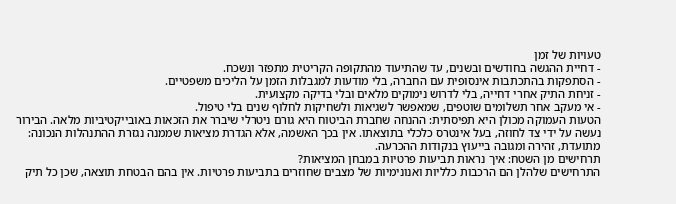טעויות של זמן
- דחיית ההגשה בחודשים ובשנים, עד שהתיעוד מהתקופה הקריטית מתפזר ונשכח.
- הסתפקות בהתכתבות אינסופית עם החברה, בלי מודעות למגבלות הזמן על הליכים משפטיים.
- זניחת התיק אחרי דחייה, בלי לדרוש נימוקים מלאים ובלי בדיקה מקצועית.
- אי מעקב אחר תשלומים שוטפים, שמאפשר לשגיאות ולשחיקות לחלוף שנים בלי טיפול.
הטעות העמוקה מכולן היא תפיסתית: ההנחה שחברת הביטוח היא גורם ניטרלי שיברר את הזכאות באובייקטיביות מלאה. הבירור נעשה על ידי צד לחוזה, בעל אינטרס כלכלי בתוצאתו. אין בכך האשמה, אלא הגדרת מציאות שממנה נגזרת ההתנהלות הנכונה: מתועדת, זהירה ומגובה בייעוץ בנקודות ההכרעה.
תרחישים מן השטח: איך נראות תביעות פרטיות במבחן המציאות?
התרחישים שלהלן הם הרכבות כלליות ואנונימיות של מצבים שחוזרים בתביעות פרטיות. אין בהם הבטחת תוצאה, שכן כל תיק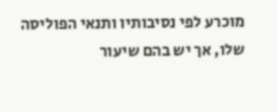מוכרע לפי נסיבותיו ותנאי הפוליסה שלו, אך יש בהם שיעור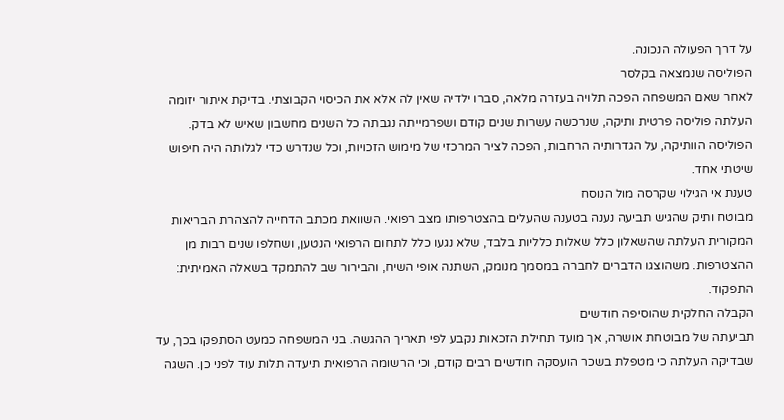על דרך הפעולה הנכונה.
הפוליסה שנמצאה בקלסר
לאחר שאם המשפחה הפכה תלויה בעזרה מלאה, סברו ילדיה שאין לה אלא את הכיסוי הקבוצתי. בדיקת איתור יזומה העלתה פוליסה פרטית ותיקה, שנרכשה עשרות שנים קודם ושפרמייתה נגבתה כל השנים מחשבון שאיש לא בדק. הפוליסה הוותיקה, על הגדרותיה הרחבות, הפכה לציר המרכזי של מימוש הזכויות, וכל שנדרש כדי לגלותה היה חיפוש שיטתי אחד.
טענת אי הגילוי שקרסה מול הנוסח
מבוטח ותיק שהגיש תביעה נענה בטענה שהעלים בהצטרפותו מצב רפואי. השוואת מכתב הדחייה להצהרת הבריאות המקורית העלתה שהשאלון כלל שאלות כלליות בלבד, שלא נגעו כלל לתחום הרפואי הנטען, ושחלפו שנים רבות מן ההצטרפות. משהוצגו הדברים לחברה במסמך מנומק, השתנה אופי השיח, והבירור שב להתמקד בשאלה האמיתית: התפקוד.
הקבלה החלקית שהוסיפה חודשים
תביעתה של מבוטחת אושרה, אך מועד תחילת הזכאות נקבע לפי תאריך ההגשה. בני המשפחה כמעט הסתפקו בכך, עד שבדיקה העלתה כי מטפלת בשכר הועסקה חודשים רבים קודם, וכי הרשומה הרפואית תיעדה תלות עוד לפני כן. השגה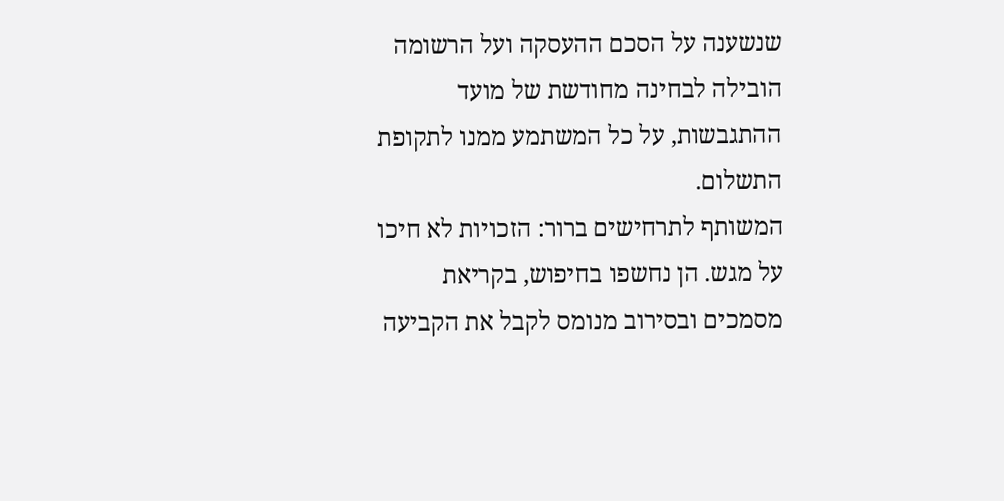שנשענה על הסכם ההעסקה ועל הרשומה הובילה לבחינה מחודשת של מועד ההתגבשות, על כל המשתמע ממנו לתקופת התשלום.
המשותף לתרחישים ברור: הזכויות לא חיכו על מגש. הן נחשפו בחיפוש, בקריאת מסמכים ובסירוב מנומס לקבל את הקביעה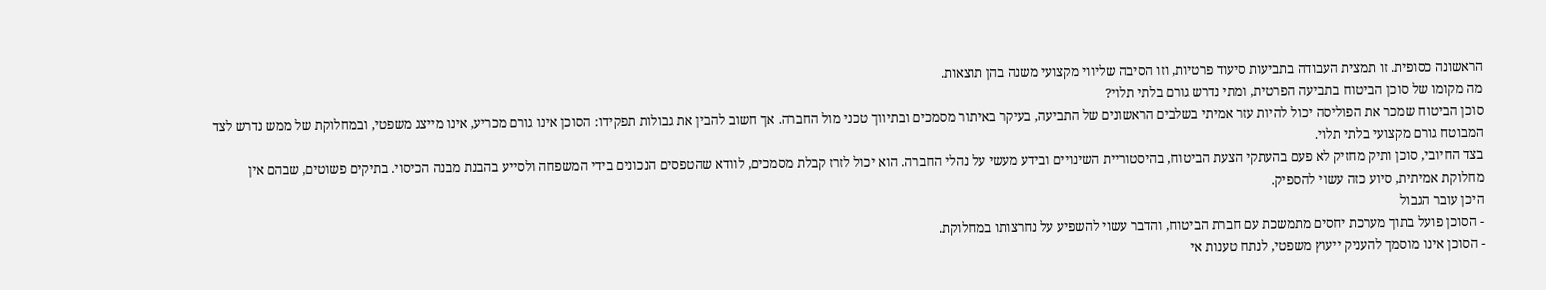הראשונה כסופית. זו תמצית העבודה בתביעות סיעוד פרטיות, וזו הסיבה שליווי מקצועי משנה בהן תוצאות.
מה מקומו של סוכן הביטוח בתביעה הפרטית, ומתי נדרש גורם בלתי תלוי?
סוכן הביטוח שמכר את הפוליסה יכול להיות עזר אמיתי בשלבים הראשונים של התביעה, בעיקר באיתור מסמכים ובתיווך טכני מול החברה. אך חשוב להבין את גבולות תפקידו: הסוכן אינו גורם מכריע, אינו מייצג משפטי, ובמחלוקת של ממש נדרש לצד המבוטח גורם מקצועי בלתי תלוי.
בצד החיובי, סוכן ותיק מחזיק לא פעם בהעתקי הצעת הביטוח, בהיסטוריית השינויים ובידע מעשי על נהלי החברה. הוא יכול לזרז קבלת מסמכים, לוודא שהטפסים הנכונים בידי המשפחה ולסייע בהבנת מבנה הכיסוי. בתיקים פשוטים, שבהם אין מחלוקת אמיתית, סיוע כזה עשוי להספיק.
היכן עובר הגבול
- הסוכן פועל בתוך מערכת יחסים מתמשכת עם חברת הביטוח, והדבר עשוי להשפיע על נחרצותו במחלוקת.
- הסוכן אינו מוסמך להעניק ייעוץ משפטי, לנתח טענות אי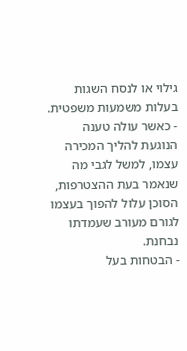גילוי או לנסח השגות בעלות משמעות משפטית.
- כאשר עולה טענה הנוגעת להליך המכירה עצמו, למשל לגבי מה שנאמר בעת ההצטרפות, הסוכן עלול להפוך בעצמו לגורם מעורב שעמדתו נבחנת.
- הבטחות בעל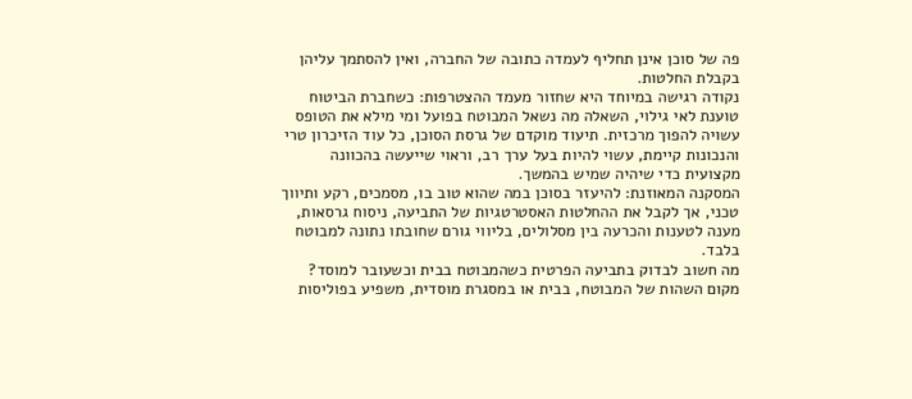פה של סוכן אינן תחליף לעמדה כתובה של החברה, ואין להסתמך עליהן בקבלת החלטות.
נקודה רגישה במיוחד היא שחזור מעמד ההצטרפות: כשחברת הביטוח טוענת לאי גילוי, השאלה מה נשאל המבוטח בפועל ומי מילא את הטופס עשויה להפוך מרכזית. תיעוד מוקדם של גרסת הסוכן, כל עוד הזיכרון טרי והנכונות קיימת, עשוי להיות בעל ערך רב, וראוי שייעשה בהכוונה מקצועית כדי שיהיה שמיש בהמשך.
המסקנה המאוזנת: להיעזר בסוכן במה שהוא טוב בו, מסמכים, רקע ותיווך טכני, אך לקבל את ההחלטות האסטרטגיות של התביעה, ניסוח גרסאות, מענה לטענות והכרעה בין מסלולים, בליווי גורם שחובתו נתונה למבוטח בלבד.
מה חשוב לבדוק בתביעה הפרטית כשהמבוטח בבית וכשעובר למוסד?
מקום השהות של המבוטח, בבית או במסגרת מוסדית, משפיע בפוליסות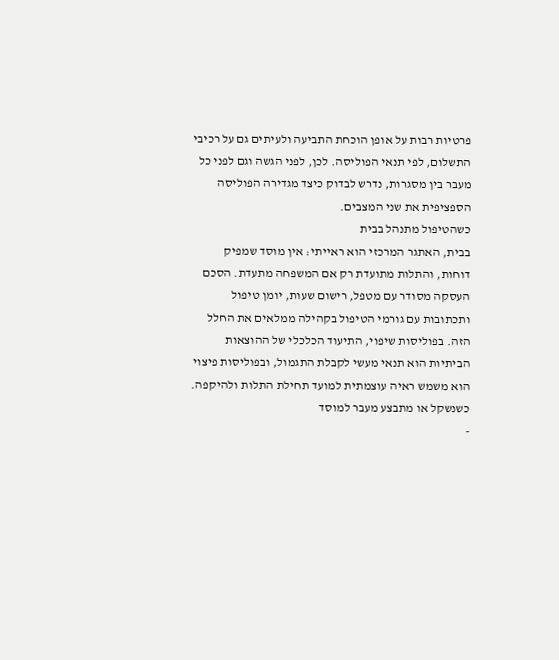פרטיות רבות על אופן הוכחת התביעה ולעיתים גם על רכיבי התשלום, לפי תנאי הפוליסה. לכן, לפני הגשה וגם לפני כל מעבר בין מסגרות, נדרש לבדוק כיצד מגדירה הפוליסה הספציפית את שני המצבים.
כשהטיפול מתנהל בבית
בבית, האתגר המרכזי הוא ראייתי: אין מוסד שמפיק דוחות, והתלות מתועדת רק אם המשפחה מתעדת. הסכם העסקה מסודר עם מטפל, רישום שעות, יומן טיפול ותכתובות עם גורמי הטיפול בקהילה ממלאים את החלל הזה. בפוליסות שיפוי, התיעוד הכלכלי של ההוצאות הביתיות הוא תנאי מעשי לקבלת התגמול, ובפוליסות פיצוי הוא משמש ראיה עוצמתית למועד תחילת התלות ולהיקפה.
כשנשקל או מתבצע מעבר למוסד
-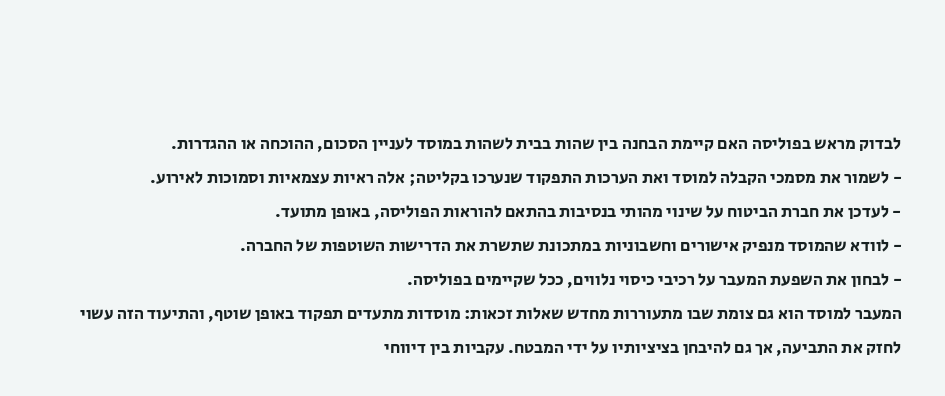לבדוק מראש בפוליסה האם קיימת הבחנה בין שהות בבית לשהות במוסד לעניין הסכום, ההוכחה או ההגדרות.
- לשמור את מסמכי הקבלה למוסד ואת הערכות התפקוד שנערכו בקליטה; אלה ראיות עצמאיות וסמוכות לאירוע.
- לעדכן את חברת הביטוח על שינוי מהותי בנסיבות בהתאם להוראות הפוליסה, באופן מתועד.
- לוודא שהמוסד מנפיק אישורים וחשבוניות במתכונת שתשרת את הדרישות השוטפות של החברה.
- לבחון את השפעת המעבר על רכיבי כיסוי נלווים, ככל שקיימים בפוליסה.
המעבר למוסד הוא גם צומת שבו מתעוררות מחדש שאלות זכאות: מוסדות מתעדים תפקוד באופן שוטף, והתיעוד הזה עשוי לחזק את התביעה, אך גם להיבחן בציציותיו על ידי המבטח. עקביות בין דיווחי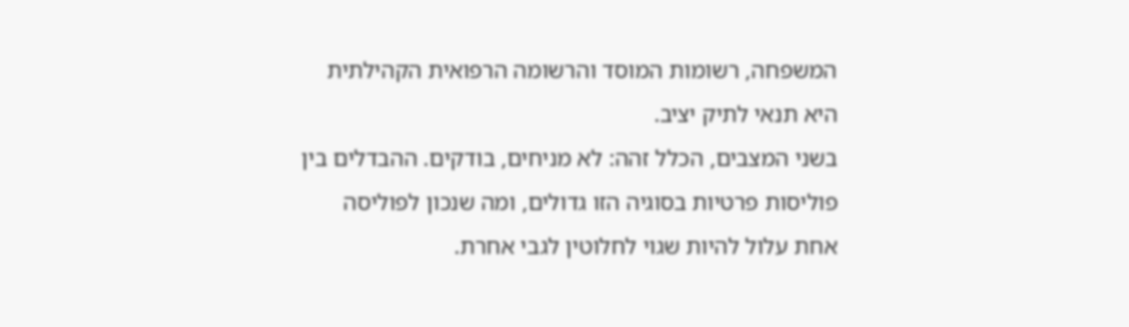המשפחה, רשומות המוסד והרשומה הרפואית הקהילתית היא תנאי לתיק יציב.
בשני המצבים, הכלל זהה: לא מניחים, בודקים. ההבדלים בין פוליסות פרטיות בסוגיה הזו גדולים, ומה שנכון לפוליסה אחת עלול להיות שגוי לחלוטין לגבי אחרת.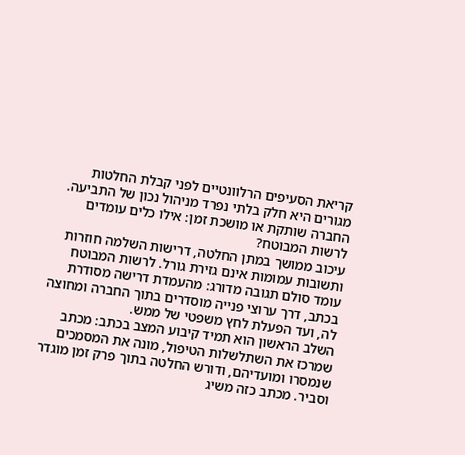קריאת הסעיפים הרלוונטיים לפני קבלת החלטות מגורים היא חלק בלתי נפרד מניהול נכון של התביעה.
החברה שותקת או מושכת זמן: אילו כלים עומדים לרשות המבוטח?
עיכוב ממושך במתן החלטה, דרישות השלמה חוזרות ותשובות עמומות אינם גזירת גורל. לרשות המבוטח עומד סולם תגובה מדורג: מהעמדת דרישה מסודרת בכתב, דרך ערוצי פנייה מוסדרים בתוך החברה ומחוצה לה, ועד הפעלת לחץ משפטי של ממש.
השלב הראשון הוא תמיד קיבוע המצב בכתב: מכתב שמרכז את השתלשלות הטיפול, מונה את המסמכים שנמסרו ומועדיהם, ודורש החלטה בתוך פרק זמן מוגדר וסביר. מכתב כזה משיג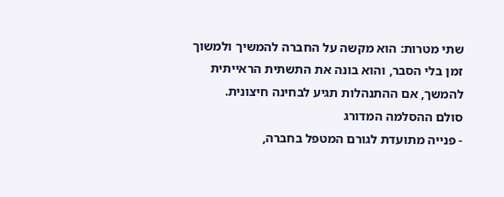שתי מטרות: הוא מקשה על החברה להמשיך ולמשוך זמן בלי הסבר, והוא בונה את התשתית הראייתית להמשך, אם ההתנהלות תגיע לבחינה חיצונית.
סולם ההסלמה המדורג
- פנייה מתועדת לגורם המטפל בחברה,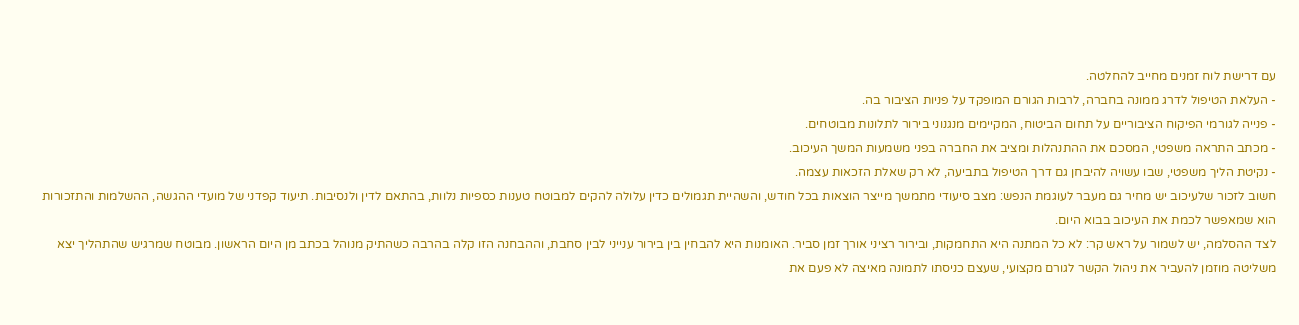עם דרישת לוח זמנים מחייב להחלטה.
- העלאת הטיפול לדרג ממונה בחברה, לרבות הגורם המופקד על פניות הציבור בה.
- פנייה לגורמי הפיקוח הציבוריים על תחום הביטוח, המקיימים מנגנוני בירור לתלונות מבוטחים.
- מכתב התראה משפטי, המסכם את ההתנהלות ומציב את החברה בפני משמעות המשך העיכוב.
- נקיטת הליך משפטי, שבו עשויה להיבחן גם דרך הטיפול בתביעה, לא רק שאלת הזכאות עצמה.
חשוב לזכור שלעיכוב יש מחיר גם מעבר לעוגמת הנפש: מצב סיעודי מתמשך מייצר הוצאות בכל חודש, והשהיית תגמולים כדין עלולה להקים למבוטח טענות כספיות נלוות, בהתאם לדין ולנסיבות. תיעוד קפדני של מועדי ההגשה, ההשלמות והתזכורות הוא שמאפשר לכמת את העיכוב בבוא היום.
לצד ההסלמה, יש לשמור על ראש קר: לא כל המתנה היא התחמקות, ובירור רציני אורך זמן סביר. האומנות היא להבחין בין בירור ענייני לבין סחבת, וההבחנה הזו קלה בהרבה כשהתיק מנוהל בכתב מן היום הראשון. מבוטח שמרגיש שהתהליך יצא משליטה מוזמן להעביר את ניהול הקשר לגורם מקצועי, שעצם כניסתו לתמונה מאיצה לא פעם את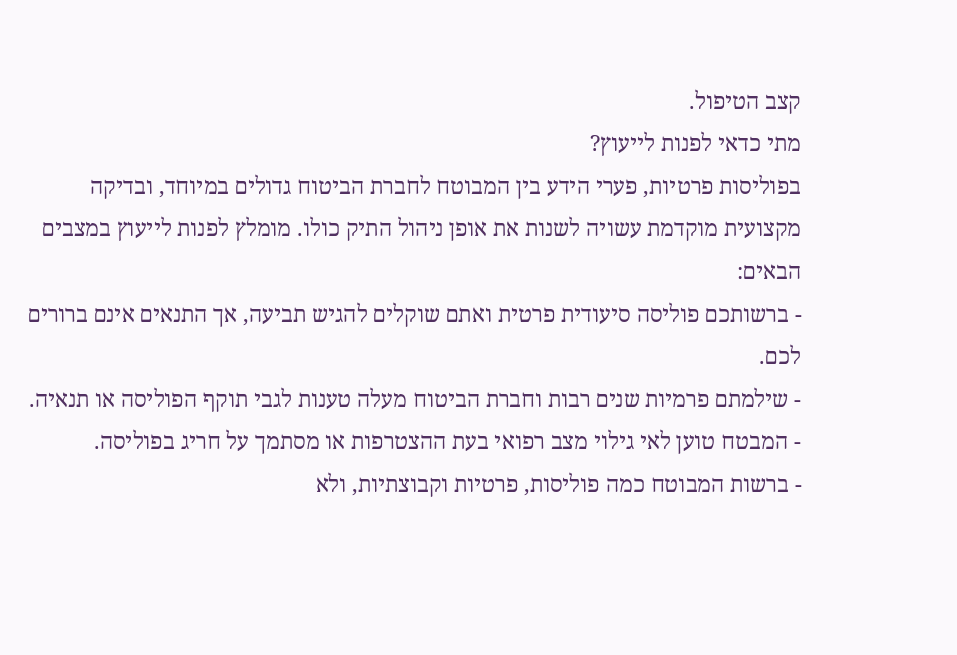קצב הטיפול.
מתי כדאי לפנות לייעוץ?
בפוליסות פרטיות, פערי הידע בין המבוטח לחברת הביטוח גדולים במיוחד, ובדיקה מקצועית מוקדמת עשויה לשנות את אופן ניהול התיק כולו. מומלץ לפנות לייעוץ במצבים הבאים:
- ברשותכם פוליסה סיעודית פרטית ואתם שוקלים להגיש תביעה, אך התנאים אינם ברורים לכם.
- שילמתם פרמיות שנים רבות וחברת הביטוח מעלה טענות לגבי תוקף הפוליסה או תנאיה.
- המבטח טוען לאי גילוי מצב רפואי בעת ההצטרפות או מסתמך על חריג בפוליסה.
- ברשות המבוטח כמה פוליסות, פרטיות וקבוצתיות, ולא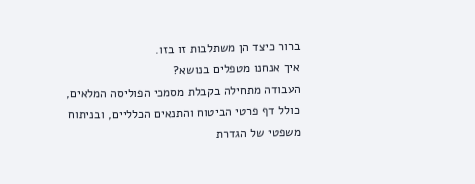ברור כיצד הן משתלבות זו בזו.
איך אנחנו מטפלים בנושא?
העבודה מתחילה בקבלת מסמכי הפוליסה המלאים, כולל דף פרטי הביטוח והתנאים הכלליים, ובניתוח משפטי של הגדרת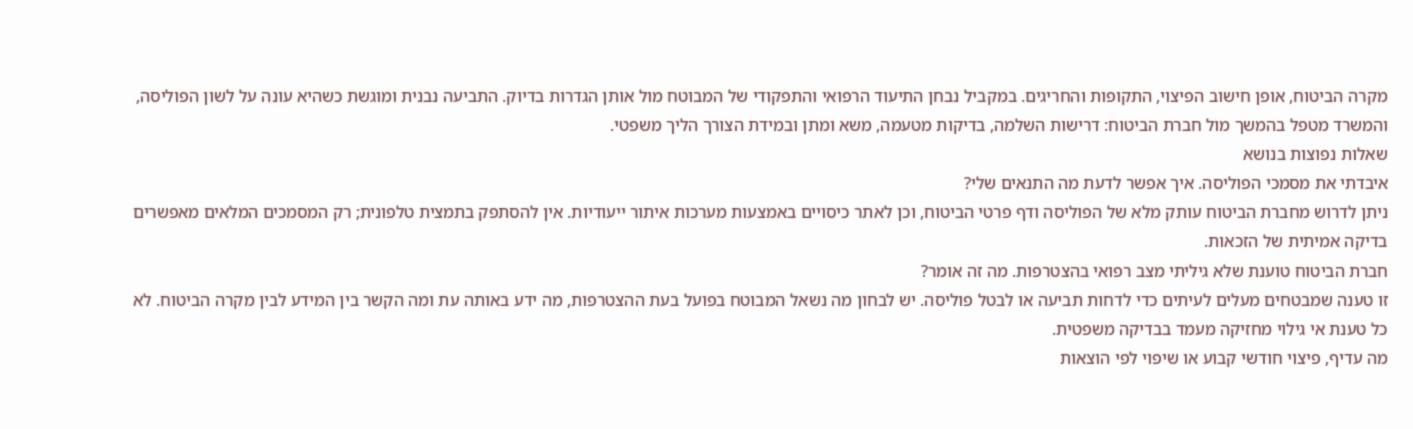מקרה הביטוח, אופן חישוב הפיצוי, התקופות והחריגים. במקביל נבחן התיעוד הרפואי והתפקודי של המבוטח מול אותן הגדרות בדיוק. התביעה נבנית ומוגשת כשהיא עונה על לשון הפוליסה, והמשרד מטפל בהמשך מול חברת הביטוח: דרישות השלמה, בדיקות מטעמה, משא ומתן ובמידת הצורך הליך משפטי.
שאלות נפוצות בנושא
איבדתי את מסמכי הפוליסה. איך אפשר לדעת מה התנאים שלי?
ניתן לדרוש מחברת הביטוח עותק מלא של הפוליסה ודף פרטי הביטוח, וכן לאתר כיסויים באמצעות מערכות איתור ייעודיות. אין להסתפק בתמצית טלפונית; רק המסמכים המלאים מאפשרים בדיקה אמיתית של הזכאות.
חברת הביטוח טוענת שלא גיליתי מצב רפואי בהצטרפות. מה זה אומר?
זו טענה שמבטחים מעלים לעיתים כדי לדחות תביעה או לבטל פוליסה. יש לבחון מה נשאל המבוטח בפועל בעת ההצטרפות, מה ידע באותה עת ומה הקשר בין המידע לבין מקרה הביטוח. לא כל טענת אי גילוי מחזיקה מעמד בבדיקה משפטית.
מה עדיף, פיצוי חודשי קבוע או שיפוי לפי הוצאות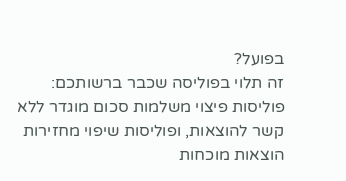בפועל?
זה תלוי בפוליסה שכבר ברשותכם: פוליסות פיצוי משלמות סכום מוגדר ללא קשר להוצאות, ופוליסות שיפוי מחזירות הוצאות מוכחות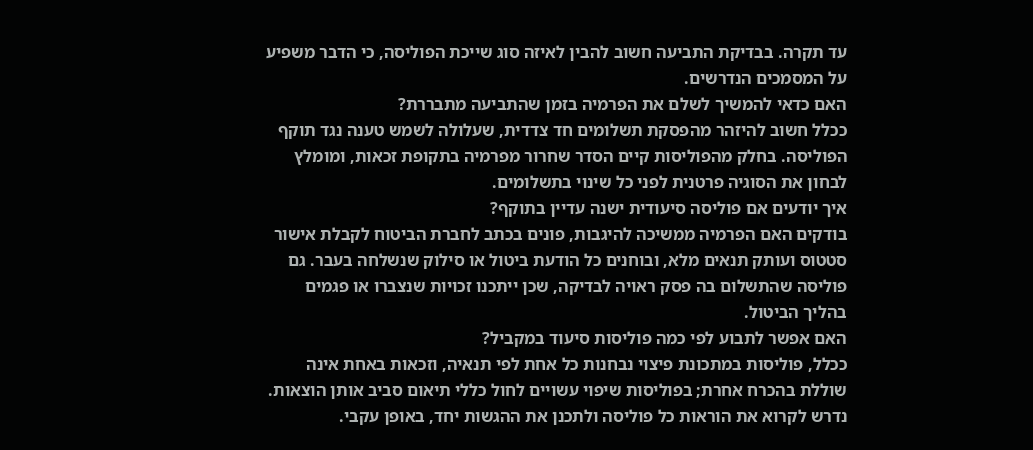עד תקרה. בבדיקת התביעה חשוב להבין לאיזה סוג שייכת הפוליסה, כי הדבר משפיע על המסמכים הנדרשים.
האם כדאי להמשיך לשלם את הפרמיה בזמן שהתביעה מתבררת?
ככלל חשוב להיזהר מהפסקת תשלומים חד צדדית, שעלולה לשמש טענה נגד תוקף הפוליסה. בחלק מהפוליסות קיים הסדר שחרור מפרמיה בתקופת זכאות, ומומלץ לבחון את הסוגיה פרטנית לפני כל שינוי בתשלומים.
איך יודעים אם פוליסה סיעודית ישנה עדיין בתוקף?
בודקים האם הפרמיה ממשיכה להיגבות, פונים בכתב לחברת הביטוח לקבלת אישור סטטוס ועותק תנאים מלא, ובוחנים כל הודעת ביטול או סילוק שנשלחה בעבר. גם פוליסה שהתשלום בה פסק ראויה לבדיקה, שכן ייתכנו זכויות שנצברו או פגמים בהליך הביטול.
האם אפשר לתבוע לפי כמה פוליסות סיעוד במקביל?
ככלל, פוליסות במתכונת פיצוי נבחנות כל אחת לפי תנאיה, וזכאות באחת אינה שוללת בהכרח אחרת; בפוליסות שיפוי עשויים לחול כללי תיאום סביב אותן הוצאות. נדרש לקרוא את הוראות כל פוליסה ולתכנן את ההגשות יחד, באופן עקבי.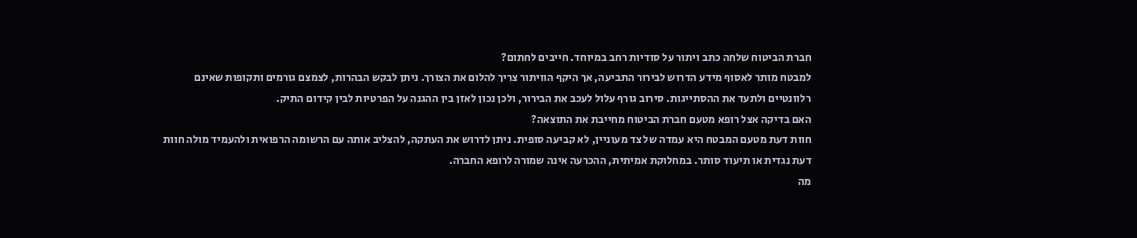חברת הביטוח שלחה כתב ויתור על סודיות רחב במיוחד. חייבים לחתום?
למבטח מותר לאסוף מידע הדרוש לבירור התביעה, אך היקף הוויתור צריך להלום את הצורך. ניתן לבקש הבהרות, לצמצם גורמים ותקופות שאינם רלוונטיים ולתעד את ההסתייגות. סירוב גורף עלול לעכב את הבירור, ולכן נכון לאזן בין ההגנה על הפרטיות לבין קידום התיק.
האם בדיקה אצל רופא מטעם חברת הביטוח מחייבת את התוצאה?
חוות דעת מטעם המבטח היא עמדה של צד מעוניין, לא קביעה סופית. ניתן לדרוש את העתקה, להצליב אותה עם הרשומה הרפואית ולהעמיד מולה חוות דעת נגדית או תיעוד סותר. במחלוקת אמיתית, ההכרעה אינה שמורה לרופא החברה.
מה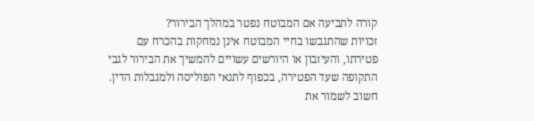קורה לתביעה אם המבוטח נפטר במהלך הבירור?
זכויות שהתגבשו בחיי המבוטח אינן נמחקות בהכרח עם פטירתו, והעיזבון או היורשים עשויים להמשיך את הבירור לגבי התקופה שעד הפטירה, בכפוף לתנאי הפוליסה ולמגבלות הדין. חשוב לשמור את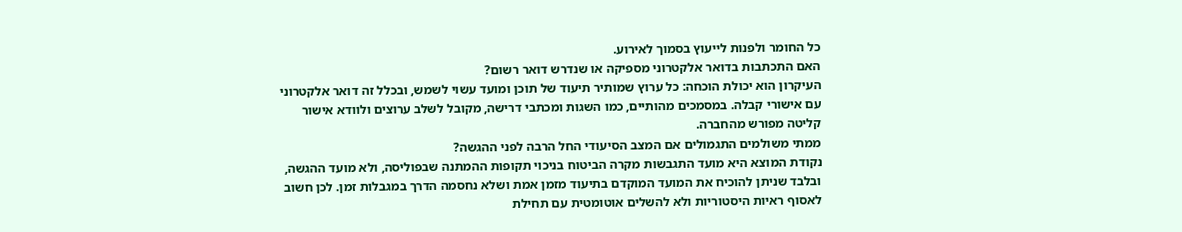כל החומר ולפנות לייעוץ בסמוך לאירוע.
האם התכתבות בדואר אלקטרוני מספיקה או שנדרש דואר רשום?
העיקרון הוא יכולת הוכחה: כל ערוץ שמותיר תיעוד של תוכן ומועד עשוי לשמש, ובכלל זה דואר אלקטרוני עם אישורי קבלה. במסמכים מהותיים, כמו השגות ומכתבי דרישה, מקובל לשלב ערוצים ולוודא אישור קליטה מפורש מהחברה.
ממתי משולמים התגמולים אם המצב הסיעודי החל הרבה לפני ההגשה?
נקודת המוצא היא מועד התגבשות מקרה הביטוח בניכוי תקופות ההמתנה שבפוליסה, ולא מועד ההגשה, ובלבד שניתן להוכיח את המועד המוקדם בתיעוד מזמן אמת ושלא נחסמה הדרך במגבלות זמן. לכן חשוב לאסוף ראיות היסטוריות ולא להשלים אוטומטית עם תחילת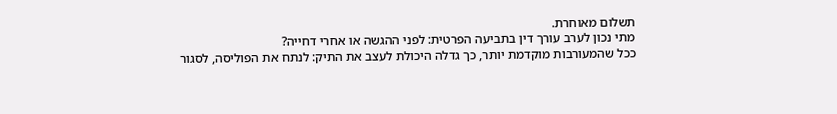תשלום מאוחרת.
מתי נכון לערב עורך דין בתביעה הפרטית: לפני ההגשה או אחרי דחייה?
ככל שהמעורבות מוקדמת יותר, כך גדלה היכולת לעצב את התיק: לנתח את הפוליסה, לסגור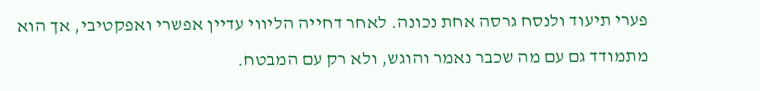פערי תיעוד ולנסח גרסה אחת נכונה. לאחר דחייה הליווי עדיין אפשרי ואפקטיבי, אך הוא מתמודד גם עם מה שכבר נאמר והוגש, ולא רק עם המבטח.